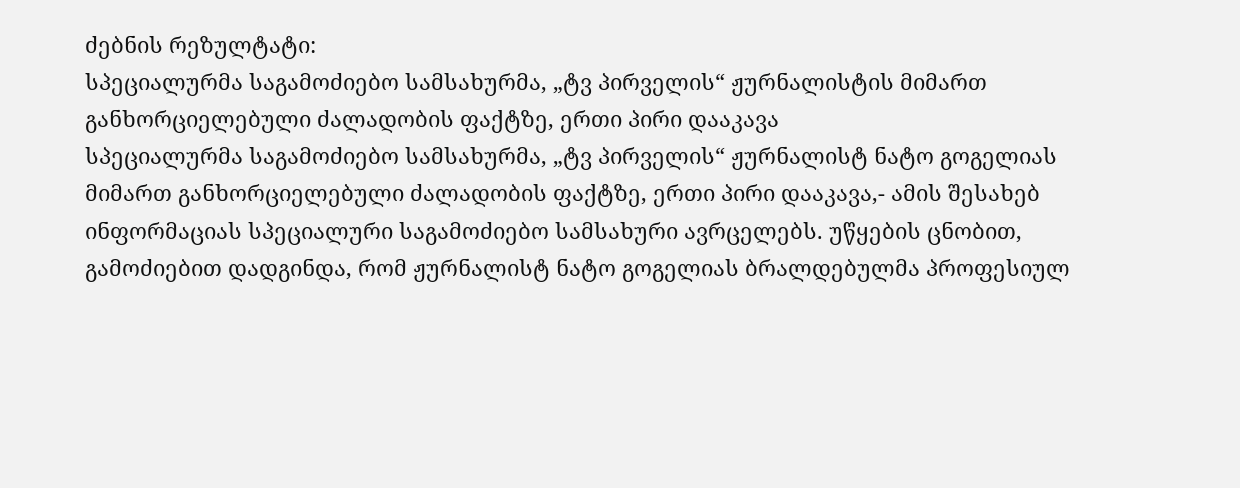ძებნის რეზულტატი:
სპეციალურმა საგამოძიებო სამსახურმა, „ტვ პირველის“ ჟურნალისტის მიმართ განხორციელებული ძალადობის ფაქტზე, ერთი პირი დააკავა
სპეციალურმა საგამოძიებო სამსახურმა, „ტვ პირველის“ ჟურნალისტ ნატო გოგელიას მიმართ განხორციელებული ძალადობის ფაქტზე, ერთი პირი დააკავა,- ამის შესახებ ინფორმაციას სპეციალური საგამოძიებო სამსახური ავრცელებს. უწყების ცნობით, გამოძიებით დადგინდა, რომ ჟურნალისტ ნატო გოგელიას ბრალდებულმა პროფესიულ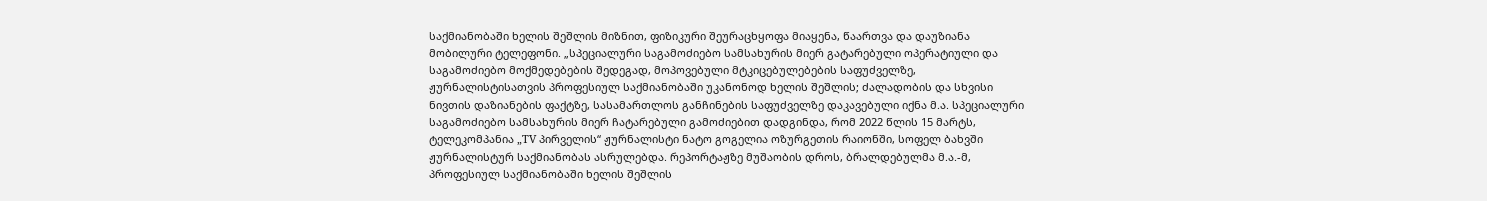საქმიანობაში ხელის შეშლის მიზნით, ფიზიკური შეურაცხყოფა მიაყენა, წაართვა და დაუზიანა მობილური ტელეფონი. „სპეციალური საგამოძიებო სამსახურის მიერ გატარებული ოპერატიული და საგამოძიებო მოქმედებების შედეგად, მოპოვებული მტკიცებულებების საფუძველზე, ჟურნალისტისათვის პროფესიულ საქმიანობაში უკანონოდ ხელის შეშლის; ძალადობის და სხვისი ნივთის დაზიანების ფაქტზე, სასამართლოს განჩინების საფუძველზე დაკავებული იქნა მ.ა. სპეციალური საგამოძიებო სამსახურის მიერ ჩატარებული გამოძიებით დადგინდა, რომ 2022 წლის 15 მარტს, ტელეკომპანია „TV პირველის“ ჟურნალისტი ნატო გოგელია ოზურგეთის რაიონში, სოფელ ბახვში ჟურნალისტურ საქმიანობას ასრულებდა. რეპორტაჟზე მუშაობის დროს, ბრალდებულმა მ.ა.-მ, პროფესიულ საქმიანობაში ხელის შეშლის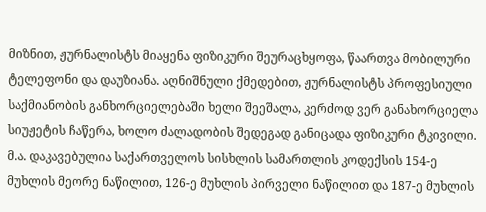მიზნით, ჟურნალისტს მიაყენა ფიზიკური შეურაცხყოფა, წაართვა მობილური ტელეფონი და დაუზიანა. აღნიშნული ქმედებით, ჟურნალისტს პროფესიული საქმიანობის განხორციელებაში ხელი შეეშალა, კერძოდ ვერ განახორციელა სიუჟეტის ჩაწერა, ხოლო ძალადობის შედეგად განიცადა ფიზიკური ტკივილი. მ.ა. დაკავებულია საქართველოს სისხლის სამართლის კოდექსის 154-ე მუხლის მეორე ნაწილით, 126-ე მუხლის პირველი ნაწილით და 187-ე მუხლის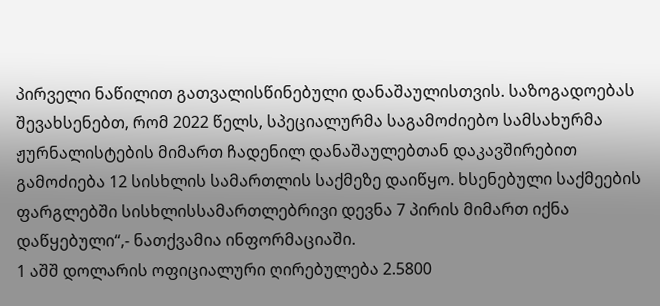პირველი ნაწილით გათვალისწინებული დანაშაულისთვის. საზოგადოებას შევახსენებთ, რომ 2022 წელს, სპეციალურმა საგამოძიებო სამსახურმა ჟურნალისტების მიმართ ჩადენილ დანაშაულებთან დაკავშირებით გამოძიება 12 სისხლის სამართლის საქმეზე დაიწყო. ხსენებული საქმეების ფარგლებში სისხლისსამართლებრივი დევნა 7 პირის მიმართ იქნა დაწყებული“,- ნათქვამია ინფორმაციაში.
1 აშშ დოლარის ოფიციალური ღირებულება 2.5800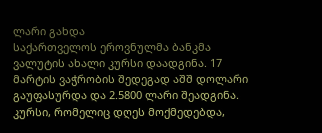ლარი გახდა
საქართველოს ეროვნულმა ბანკმა ვალუტის ახალი კურსი დაადგინა. 17 მარტის ვაჭრობის შედეგად აშშ დოლარი გაუფასურდა და 2.5800 ლარი შეადგინა. კურსი, რომელიც დღეს მოქმედებდა,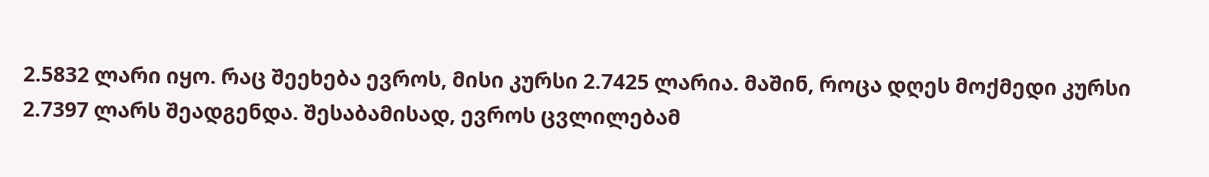2.5832 ლარი იყო. რაც შეეხება ევროს, მისი კურსი 2.7425 ლარია. მაშინ, როცა დღეს მოქმედი კურსი 2.7397 ლარს შეადგენდა. შესაბამისად, ევროს ცვლილებამ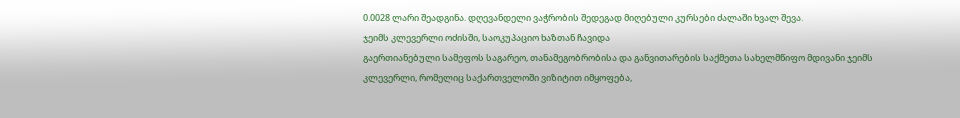0.0028 ლარი შეადგინა. დღევანდელი ვაჭრობის შედეგად მიღებული კურსები ძალაში ხვალ შევა.
ჯეიმს კლევერლი ოძისში, საოკუპაციო ხაზთან ჩავიდა
გაერთიანებული სამეფოს საგარეო, თანამეგობრობისა და განვითარების საქმეთა სახელმწიფო მდივანი ჯეიმს კლევერლი, რომელიც საქართველოში ვიზიტით იმყოფება,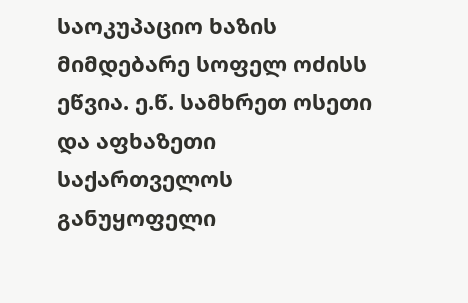საოკუპაციო ხაზის მიმდებარე სოფელ ოძისს ეწვია. ე.წ. სამხრეთ ოსეთი და აფხაზეთი საქართველოს განუყოფელი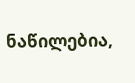ნაწილებია,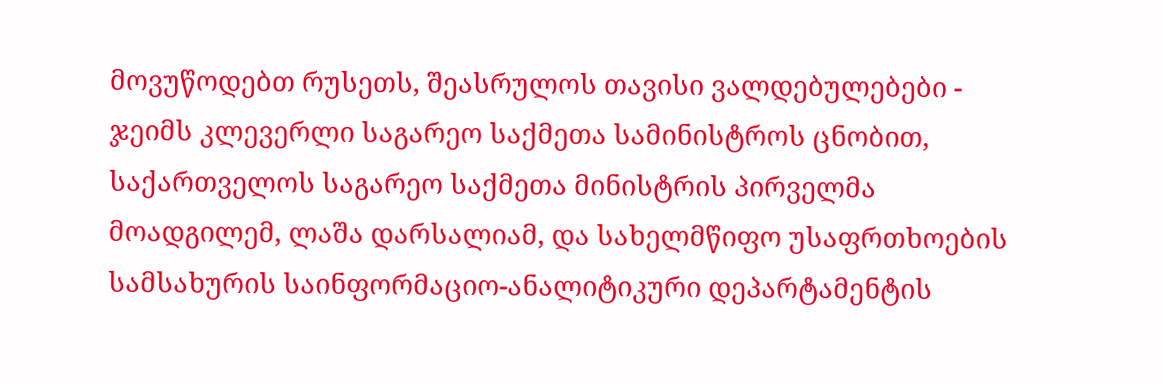მოვუწოდებთ რუსეთს, შეასრულოს თავისი ვალდებულებები - ჯეიმს კლევერლი საგარეო საქმეთა სამინისტროს ცნობით, საქართველოს საგარეო საქმეთა მინისტრის პირველმა მოადგილემ, ლაშა დარსალიამ, და სახელმწიფო უსაფრთხოების სამსახურის საინფორმაციო-ანალიტიკური დეპარტამენტის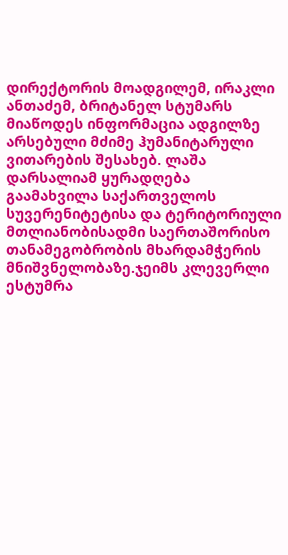დირექტორის მოადგილემ, ირაკლი ანთაძემ, ბრიტანელ სტუმარს მიაწოდეს ინფორმაცია ადგილზე არსებული მძიმე ჰუმანიტარული ვითარების შესახებ. ლაშა დარსალიამ ყურადღება გაამახვილა საქართველოს სუვერენიტეტისა და ტერიტორიული მთლიანობისადმი საერთაშორისო თანამეგობრობის მხარდამჭერის მნიშვნელობაზე.ჯეიმს კლევერლი ესტუმრა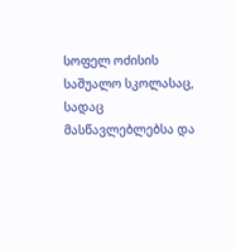სოფელ ოძისის საშუალო სკოლასაც, სადაც მასწავლებლებსა და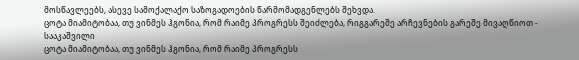მოსწავლეებს, ასევე სამოქალაქო საზოგადოების წარმომადგენლებს შეხვდა.
ცოტა მიამიტობაა, თუ ვინმეს ჰგონია, რომ რაიმე პროგრესს შეიძლება, რიგგარეშე არჩევნების გარეშე მივაღწიოთ - სააკაშვილი
ცოტა მიამიტობაა, თუ ვინმეს ჰგონია, რომ რაიმე პროგრესს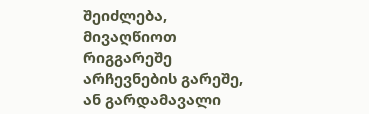შეიძლება, მივაღწიოთ რიგგარეშე არჩევნების გარეშე, ან გარდამავალი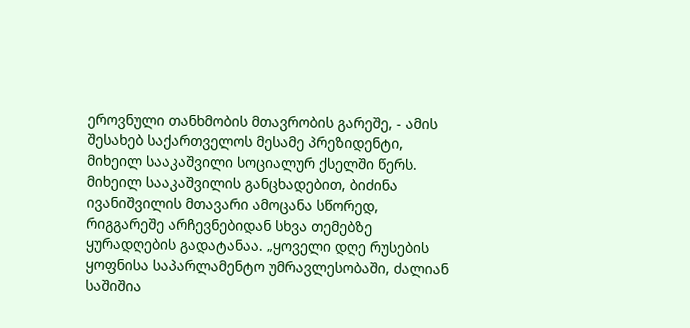ეროვნული თანხმობის მთავრობის გარეშე, - ამის შესახებ საქართველოს მესამე პრეზიდენტი, მიხეილ სააკაშვილი სოციალურ ქსელში წერს. მიხეილ სააკაშვილის განცხადებით, ბიძინა ივანიშვილის მთავარი ამოცანა სწორედ, რიგგარეშე არჩევნებიდან სხვა თემებზე ყურადღების გადატანაა. „ყოველი დღე რუსების ყოფნისა საპარლამენტო უმრავლესობაში, ძალიან საშიშია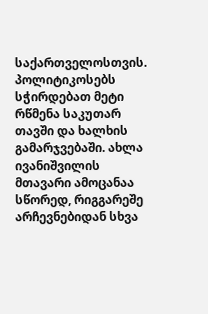საქართველოსთვის. პოლიტიკოსებს სჭირდებათ მეტი რწმენა საკუთარ თავში და ხალხის გამარჯვებაში. ახლა ივანიშვილის მთავარი ამოცანაა სწორედ, რიგგარეშე არჩევნებიდან სხვა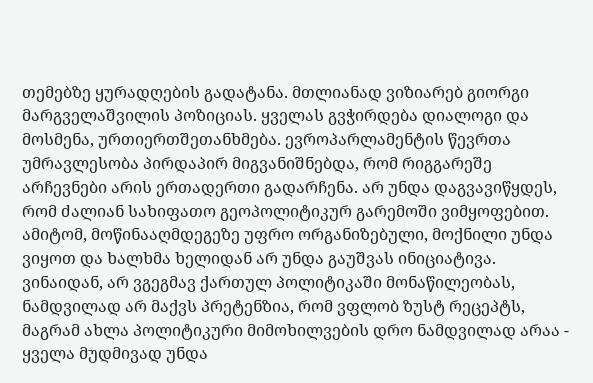თემებზე ყურადღების გადატანა. მთლიანად ვიზიარებ გიორგი მარგველაშვილის პოზიციას. ყველას გვჭირდება დიალოგი და მოსმენა, ურთიერთშეთანხმება. ევროპარლამენტის წევრთა უმრავლესობა პირდაპირ მიგვანიშნებდა, რომ რიგგარეშე არჩევნები არის ერთადერთი გადარჩენა. არ უნდა დაგვავიწყდეს, რომ ძალიან სახიფათო გეოპოლიტიკურ გარემოში ვიმყოფებით. ამიტომ, მოწინააღმდეგეზე უფრო ორგანიზებული, მოქნილი უნდა ვიყოთ და ხალხმა ხელიდან არ უნდა გაუშვას ინიციატივა. ვინაიდან, არ ვგეგმავ ქართულ პოლიტიკაში მონაწილეობას, ნამდვილად არ მაქვს პრეტენზია, რომ ვფლობ ზუსტ რეცეპტს, მაგრამ ახლა პოლიტიკური მიმოხილვების დრო ნამდვილად არაა - ყველა მუდმივად უნდა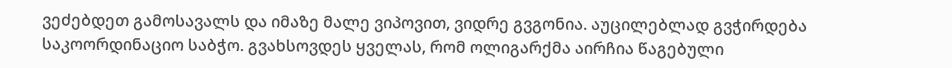ვეძებდეთ გამოსავალს და იმაზე მალე ვიპოვით, ვიდრე გვგონია. აუცილებლად გვჭირდება საკოორდინაციო საბჭო. გვახსოვდეს ყველას, რომ ოლიგარქმა აირჩია წაგებული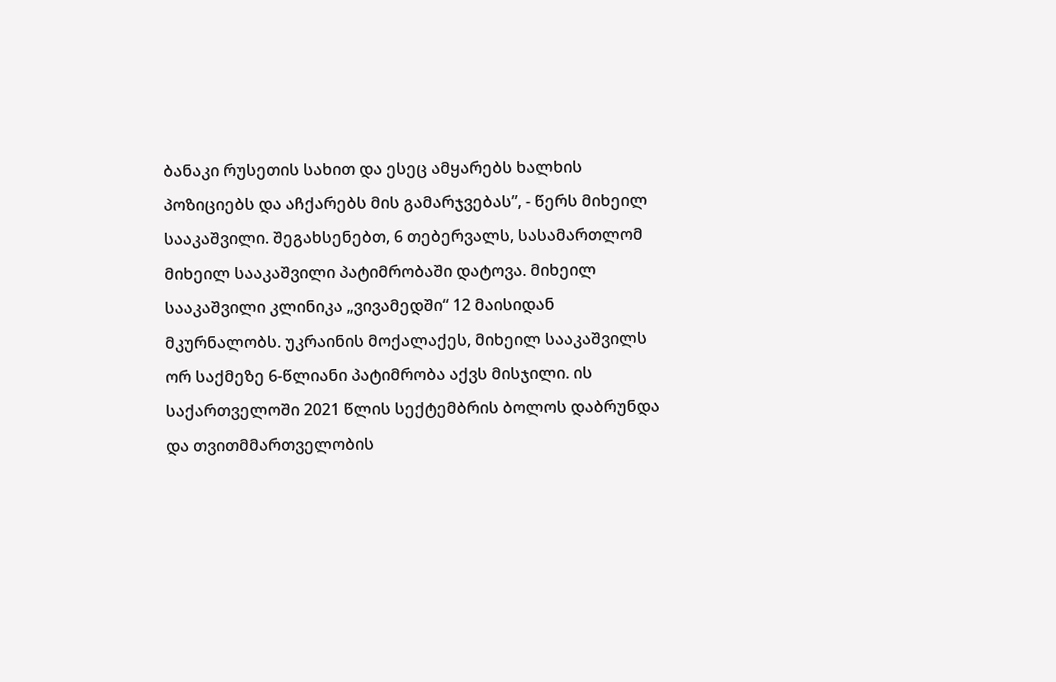ბანაკი რუსეთის სახით და ესეც ამყარებს ხალხის პოზიციებს და აჩქარებს მის გამარჯვებას”, - წერს მიხეილ სააკაშვილი. შეგახსენებთ, 6 თებერვალს, სასამართლომ მიხეილ სააკაშვილი პატიმრობაში დატოვა. მიხეილ სააკაშვილი კლინიკა „ვივამედში“ 12 მაისიდან მკურნალობს. უკრაინის მოქალაქეს, მიხეილ სააკაშვილს ორ საქმეზე 6-წლიანი პატიმრობა აქვს მისჯილი. ის საქართველოში 2021 წლის სექტემბრის ბოლოს დაბრუნდა და თვითმმართველობის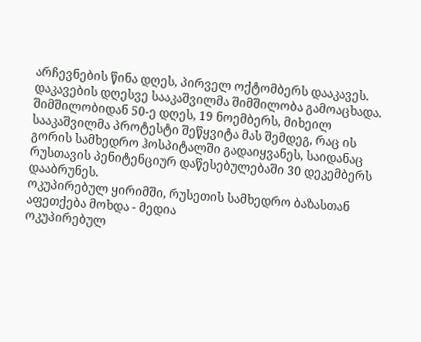არჩევნების წინა დღეს, პირველ ოქტომბერს დააკავეს. დაკავების დღესვე სააკაშვილმა შიმშილობა გამოაცხადა. შიმშილობიდან 50-ე დღეს, 19 ნოემბერს, მიხეილ სააკაშვილმა პროტესტი შეწყვიტა მას შემდეგ, რაც ის გორის სამხედრო ჰოსპიტალში გადაიყვანეს, საიდანაც რუსთავის პენიტენციურ დაწესებულებაში 30 დეკემბერს დააბრუნეს.
ოკუპირებულ ყირიმში, რუსეთის სამხედრო ბაზასთან აფეთქება მოხდა - მედია
ოკუპირებულ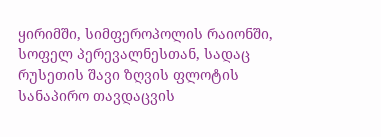ყირიმში, სიმფეროპოლის რაიონში, სოფელ პერევალნესთან, სადაც რუსეთის შავი ზღვის ფლოტის სანაპირო თავდაცვის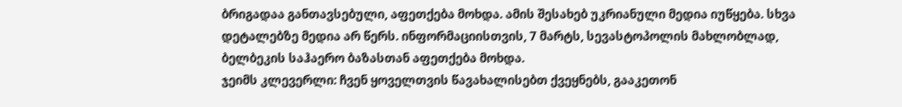ბრიგადაა განთავსებული, აფეთქება მოხდა. ამის შესახებ უკრიანული მედია იუწყება. სხვა დეტალებზე მედია არ წერს. ინფორმაციისთვის, 7 მარტს, სევასტოპოლის მახლობლად, ბელბეკის საჰაერო ბაზასთან აფეთქება მოხდა.
ჯეიმს კლევერლი: ჩვენ ყოველთვის წავახალისებთ ქვეყნებს, გააკეთონ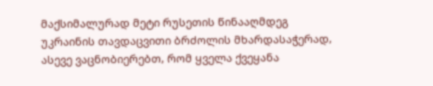მაქსიმალურად მეტი რუსეთის წინააღმდეგ უკრაინის თავდაცვითი ბრძოლის მხარდასაჭერად, ასევე ვაცნობიერებთ, რომ ყველა ქვეყანა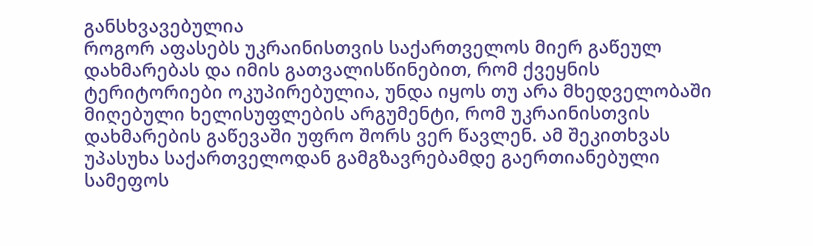განსხვავებულია
როგორ აფასებს უკრაინისთვის საქართველოს მიერ გაწეულ დახმარებას და იმის გათვალისწინებით, რომ ქვეყნის ტერიტორიები ოკუპირებულია, უნდა იყოს თუ არა მხედველობაში მიღებული ხელისუფლების არგუმენტი, რომ უკრაინისთვის დახმარების გაწევაში უფრო შორს ვერ წავლენ. ამ შეკითხვას უპასუხა საქართველოდან გამგზავრებამდე გაერთიანებული სამეფოს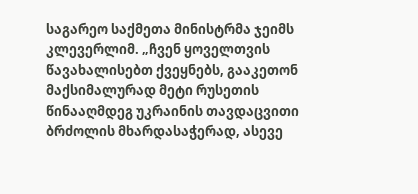საგარეო საქმეთა მინისტრმა ჯეიმს კლევერლიმ. „ჩვენ ყოველთვის წავახალისებთ ქვეყნებს, გააკეთონ მაქსიმალურად მეტი რუსეთის წინააღმდეგ უკრაინის თავდაცვითი ბრძოლის მხარდასაჭერად, ასევე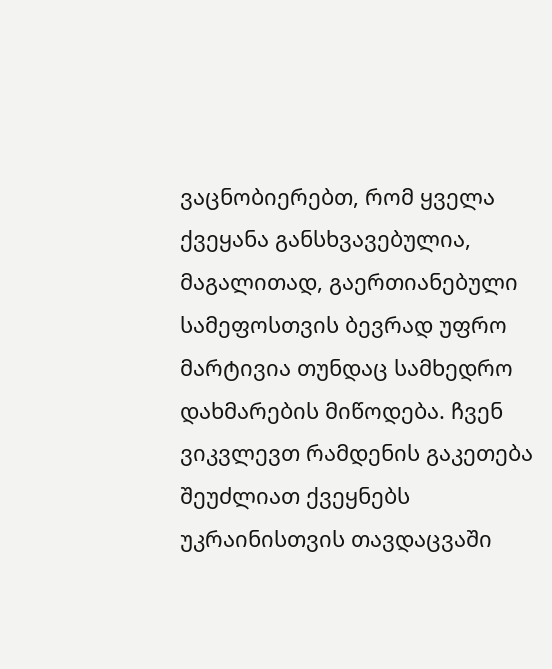ვაცნობიერებთ, რომ ყველა ქვეყანა განსხვავებულია, მაგალითად, გაერთიანებული სამეფოსთვის ბევრად უფრო მარტივია თუნდაც სამხედრო დახმარების მიწოდება. ჩვენ ვიკვლევთ რამდენის გაკეთება შეუძლიათ ქვეყნებს უკრაინისთვის თავდაცვაში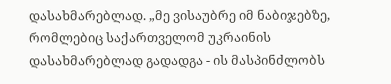დასახმარებლად. „მე ვისაუბრე იმ ნაბიჯებზე, რომლებიც საქართველომ უკრაინის დასახმარებლად გადადგა - ის მასპინძლობს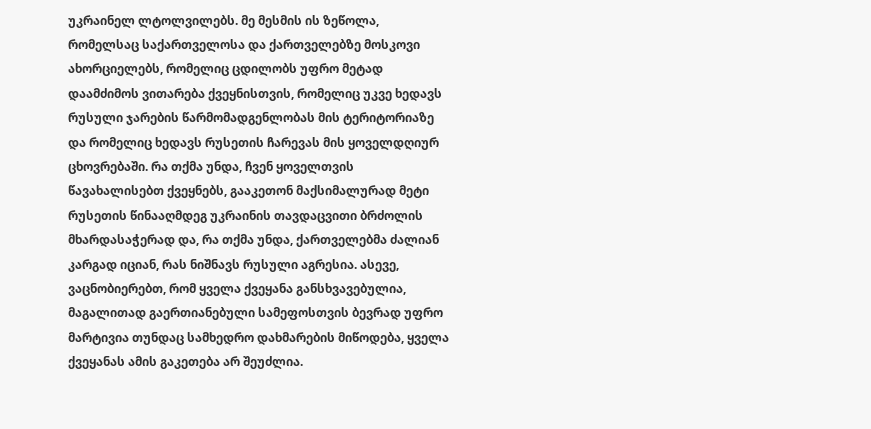უკრაინელ ლტოლვილებს. მე მესმის ის ზეწოლა, რომელსაც საქართველოსა და ქართველებზე მოსკოვი ახორციელებს, რომელიც ცდილობს უფრო მეტად დაამძიმოს ვითარება ქვეყნისთვის, რომელიც უკვე ხედავს რუსული ჯარების წარმომადგენლობას მის ტერიტორიაზე და რომელიც ხედავს რუსეთის ჩარევას მის ყოველდღიურ ცხოვრებაში. რა თქმა უნდა, ჩვენ ყოველთვის წავახალისებთ ქვეყნებს, გააკეთონ მაქსიმალურად მეტი რუსეთის წინააღმდეგ უკრაინის თავდაცვითი ბრძოლის მხარდასაჭერად და, რა თქმა უნდა, ქართველებმა ძალიან კარგად იციან, რას ნიშნავს რუსული აგრესია. ასევე, ვაცნობიერებთ, რომ ყველა ქვეყანა განსხვავებულია, მაგალითად გაერთიანებული სამეფოსთვის ბევრად უფრო მარტივია თუნდაც სამხედრო დახმარების მიწოდება, ყველა ქვეყანას ამის გაკეთება არ შეუძლია.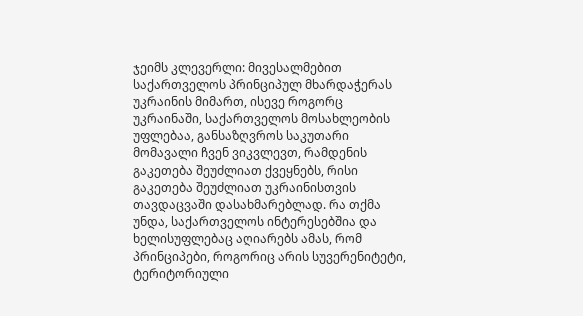ჯეიმს კლევერლი: მივესალმებით საქართველოს პრინციპულ მხარდაჭერას უკრაინის მიმართ, ისევე როგორც უკრაინაში, საქართველოს მოსახლეობის უფლებაა, განსაზღვროს საკუთარი მომავალი ჩვენ ვიკვლევთ, რამდენის გაკეთება შეუძლიათ ქვეყნებს, რისი გაკეთება შეუძლიათ უკრაინისთვის თავდაცვაში დასახმარებლად. რა თქმა უნდა, საქართველოს ინტერესებშია და ხელისუფლებაც აღიარებს ამას, რომ პრინციპები, როგორიც არის სუვერენიტეტი, ტერიტორიული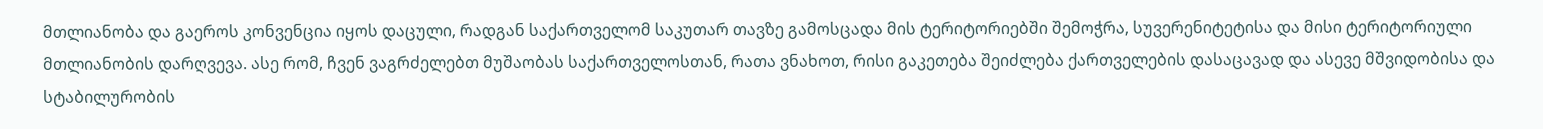მთლიანობა და გაეროს კონვენცია იყოს დაცული, რადგან საქართველომ საკუთარ თავზე გამოსცადა მის ტერიტორიებში შემოჭრა, სუვერენიტეტისა და მისი ტერიტორიული მთლიანობის დარღვევა. ასე რომ, ჩვენ ვაგრძელებთ მუშაობას საქართველოსთან, რათა ვნახოთ, რისი გაკეთება შეიძლება ქართველების დასაცავად და ასევე მშვიდობისა და სტაბილურობის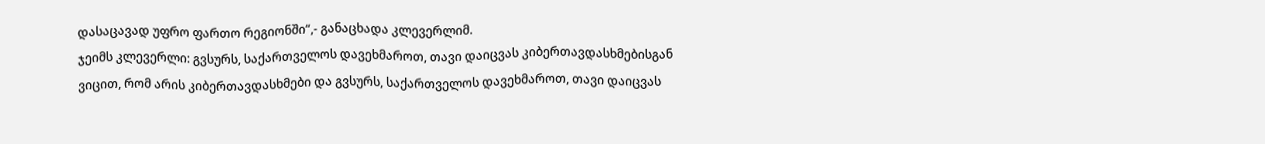დასაცავად უფრო ფართო რეგიონში“,- განაცხადა კლევერლიმ.
ჯეიმს კლევერლი: გვსურს, საქართველოს დავეხმაროთ, თავი დაიცვას კიბერთავდასხმებისგან
ვიცით, რომ არის კიბერთავდასხმები და გვსურს, საქართველოს დავეხმაროთ, თავი დაიცვას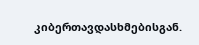კიბერთავდასხმებისგან.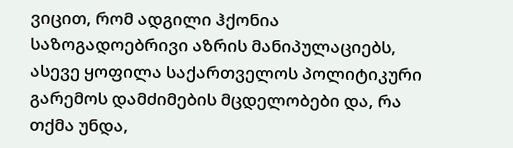ვიცით, რომ ადგილი ჰქონია საზოგადოებრივი აზრის მანიპულაციებს, ასევე ყოფილა საქართველოს პოლიტიკური გარემოს დამძიმების მცდელობები და, რა თქმა უნდა,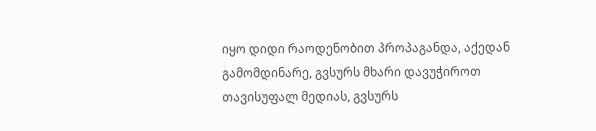იყო დიდი რაოდენობით პროპაგანდა, აქედან გამომდინარე, გვსურს მხარი დავუჭიროთ თავისუფალ მედიას, გვსურს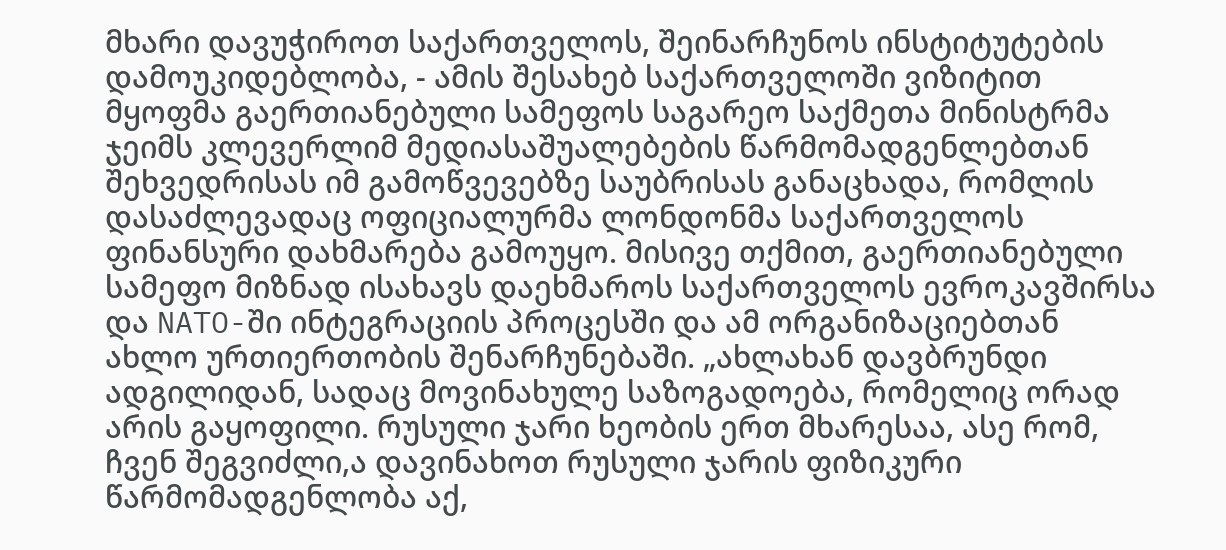მხარი დავუჭიროთ საქართველოს, შეინარჩუნოს ინსტიტუტების დამოუკიდებლობა, - ამის შესახებ საქართველოში ვიზიტით მყოფმა გაერთიანებული სამეფოს საგარეო საქმეთა მინისტრმა ჯეიმს კლევერლიმ მედიასაშუალებების წარმომადგენლებთან შეხვედრისას იმ გამოწვევებზე საუბრისას განაცხადა, რომლის დასაძლევადაც ოფიციალურმა ლონდონმა საქართველოს ფინანსური დახმარება გამოუყო. მისივე თქმით, გაერთიანებული სამეფო მიზნად ისახავს დაეხმაროს საქართველოს ევროკავშირსა და NATO-ში ინტეგრაციის პროცესში და ამ ორგანიზაციებთან ახლო ურთიერთობის შენარჩუნებაში. „ახლახან დავბრუნდი ადგილიდან, სადაც მოვინახულე საზოგადოება, რომელიც ორად არის გაყოფილი. რუსული ჯარი ხეობის ერთ მხარესაა, ასე რომ, ჩვენ შეგვიძლი,ა დავინახოთ რუსული ჯარის ფიზიკური წარმომადგენლობა აქ,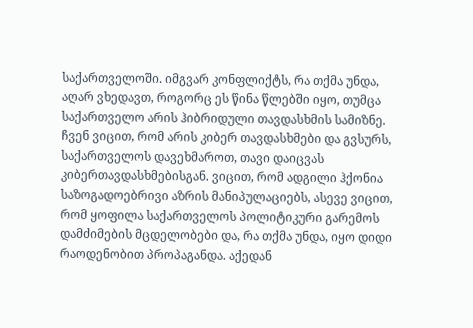საქართველოში. იმგვარ კონფლიქტს, რა თქმა უნდა, აღარ ვხედავთ, როგორც ეს წინა წლებში იყო, თუმცა საქართველო არის ჰიბრიდული თავდასხმის სამიზნე. ჩვენ ვიცით, რომ არის კიბერ თავდასხმები და გვსურს, საქართველოს დავეხმაროთ, თავი დაიცვას კიბერთავდასხმებისგან. ვიცით, რომ ადგილი ჰქონია საზოგადოებრივი აზრის მანიპულაციებს, ასევე ვიცით, რომ ყოფილა საქართველოს პოლიტიკური გარემოს დამძიმების მცდელობები და, რა თქმა უნდა, იყო დიდი რაოდენობით პროპაგანდა. აქედან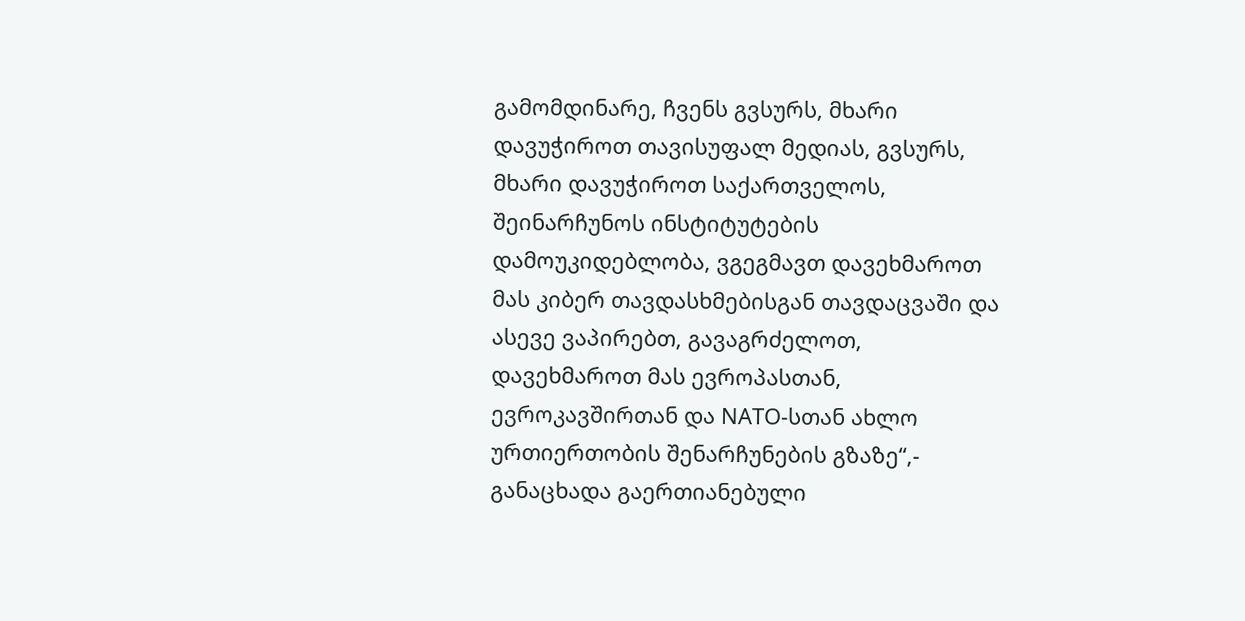გამომდინარე, ჩვენს გვსურს, მხარი დავუჭიროთ თავისუფალ მედიას, გვსურს, მხარი დავუჭიროთ საქართველოს, შეინარჩუნოს ინსტიტუტების დამოუკიდებლობა, ვგეგმავთ დავეხმაროთ მას კიბერ თავდასხმებისგან თავდაცვაში და ასევე ვაპირებთ, გავაგრძელოთ, დავეხმაროთ მას ევროპასთან, ევროკავშირთან და NATO-სთან ახლო ურთიერთობის შენარჩუნების გზაზე“,- განაცხადა გაერთიანებული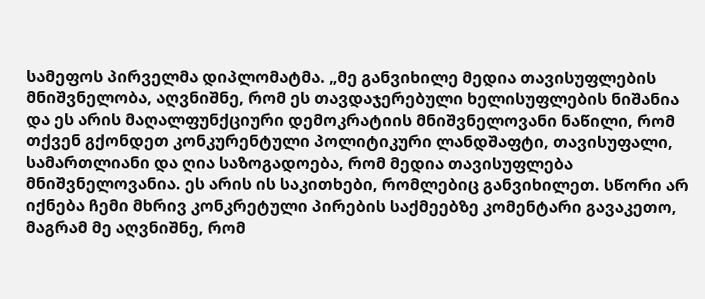სამეფოს პირველმა დიპლომატმა. „მე განვიხილე მედია თავისუფლების მნიშვნელობა, აღვნიშნე, რომ ეს თავდაჯერებული ხელისუფლების ნიშანია და ეს არის მაღალფუნქციური დემოკრატიის მნიშვნელოვანი ნაწილი, რომ თქვენ გქონდეთ კონკურენტული პოლიტიკური ლანდშაფტი, თავისუფალი, სამართლიანი და ღია საზოგადოება, რომ მედია თავისუფლება მნიშვნელოვანია. ეს არის ის საკითხები, რომლებიც განვიხილეთ. სწორი არ იქნება ჩემი მხრივ კონკრეტული პირების საქმეებზე კომენტარი გავაკეთო, მაგრამ მე აღვნიშნე, რომ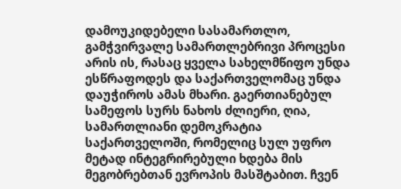დამოუკიდებელი სასამართლო, გამჭვირვალე სამართლებრივი პროცესი არის ის, რასაც ყველა სახელმწიფო უნდა ესწრაფოდეს და საქართველომაც უნდა დაუჭიროს ამას მხარი. გაერთიანებულ სამეფოს სურს ნახოს ძლიერი, ღია, სამართლიანი დემოკრატია საქართველოში, რომელიც სულ უფრო მეტად ინტეგრირებული ხდება მის მეგობრებთან ევროპის მასშტაბით. ჩვენ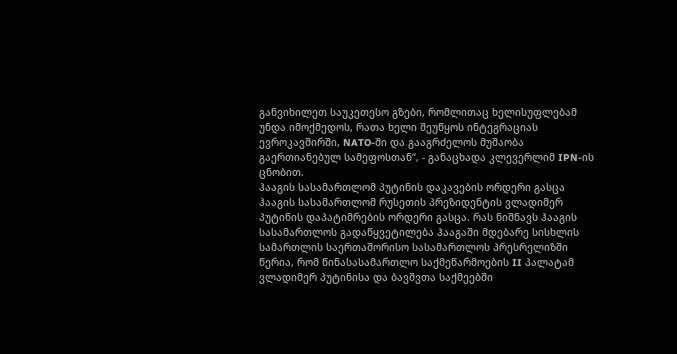განვიხილეთ საუკეთესო გზები, რომლითაც ხელისუფლებამ უნდა იმოქმედოს, რათა ხელი შეუწყოს ინტეგრაციას ევროკავშირში, NATO-ში და გააგრძელოს მუშაობა გაერთიანებულ სამეფოსთან“, - განაცხადა კლევერლიმ IPN-ის ცნობით.
ჰააგის სასამართლომ პუტინის დაკავების ორდერი გასცა
ჰააგის სასამართლომ რუსეთის პრეზიდენტის ვლადიმერ პუტინის დაპატიმრების ორდერი გასცა. რას ნიშნავს ჰააგის სასამართლოს გადაწყვეტილება ჰააგაში მდებარე სისხლის სამართლის საერთაშორისო სასამართლოს პრესრელიზში წერია, რომ წინასასამართლო საქმეწარმოების II პალატამ ვლადიმერ პუტინისა და ბავშვთა საქმეებში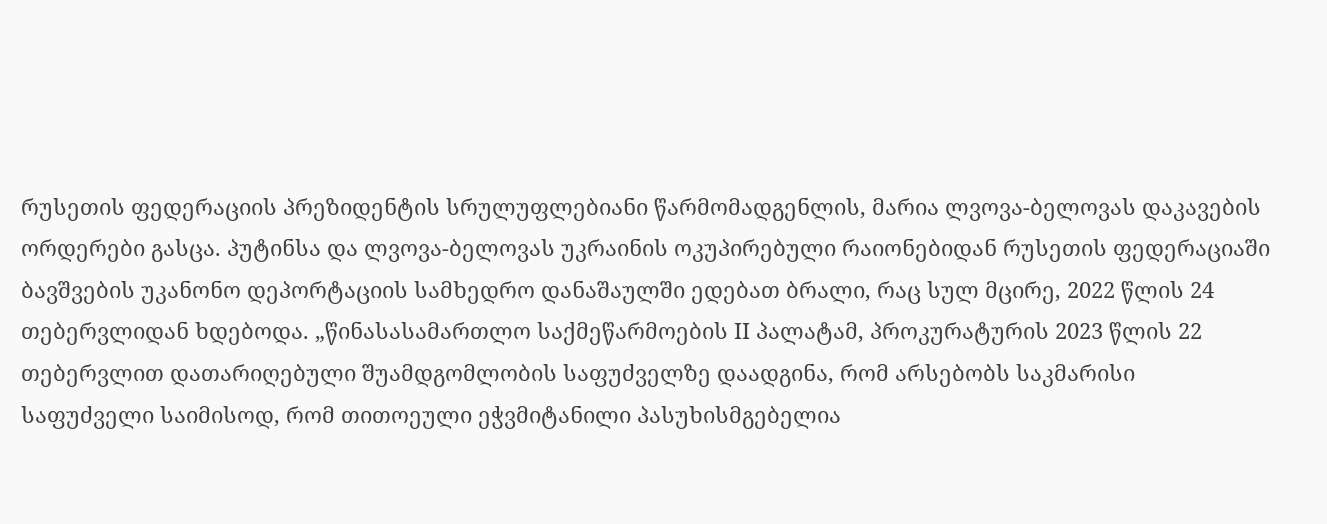რუსეთის ფედერაციის პრეზიდენტის სრულუფლებიანი წარმომადგენლის, მარია ლვოვა-ბელოვას დაკავების ორდერები გასცა. პუტინსა და ლვოვა-ბელოვას უკრაინის ოკუპირებული რაიონებიდან რუსეთის ფედერაციაში ბავშვების უკანონო დეპორტაციის სამხედრო დანაშაულში ედებათ ბრალი, რაც სულ მცირე, 2022 წლის 24 თებერვლიდან ხდებოდა. „წინასასამართლო საქმეწარმოების II პალატამ, პროკურატურის 2023 წლის 22 თებერვლით დათარიღებული შუამდგომლობის საფუძველზე დაადგინა, რომ არსებობს საკმარისი საფუძველი საიმისოდ, რომ თითოეული ეჭვმიტანილი პასუხისმგებელია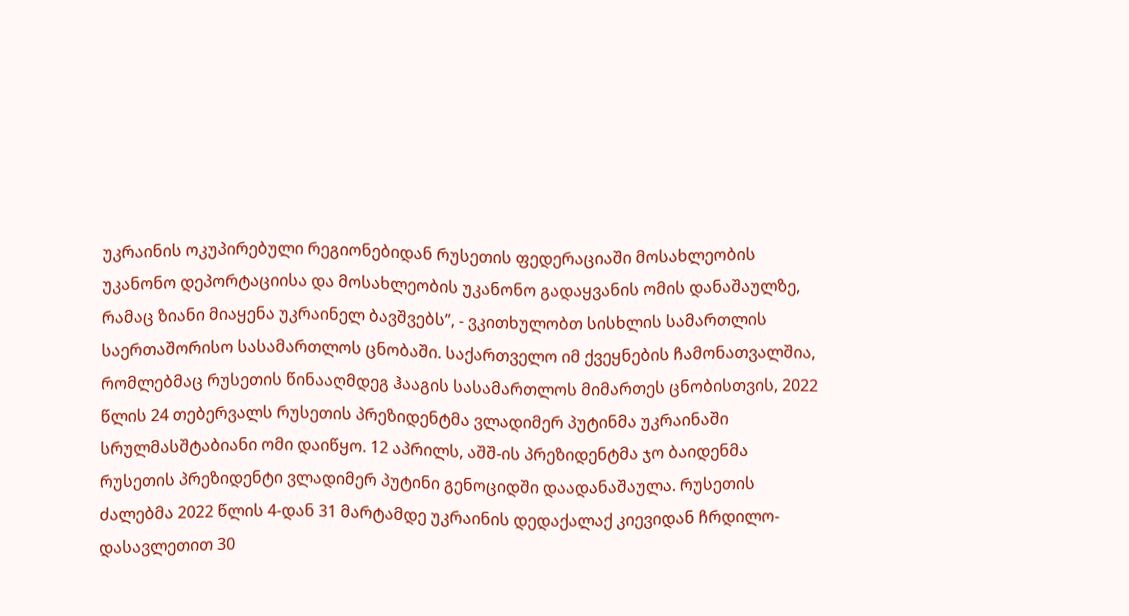უკრაინის ოკუპირებული რეგიონებიდან რუსეთის ფედერაციაში მოსახლეობის უკანონო დეპორტაციისა და მოსახლეობის უკანონო გადაყვანის ომის დანაშაულზე, რამაც ზიანი მიაყენა უკრაინელ ბავშვებს”, - ვკითხულობთ სისხლის სამართლის საერთაშორისო სასამართლოს ცნობაში. საქართველო იმ ქვეყნების ჩამონათვალშია, რომლებმაც რუსეთის წინააღმდეგ ჰააგის სასამართლოს მიმართეს ცნობისთვის, 2022 წლის 24 თებერვალს რუსეთის პრეზიდენტმა ვლადიმერ პუტინმა უკრაინაში სრულმასშტაბიანი ომი დაიწყო. 12 აპრილს, აშშ-ის პრეზიდენტმა ჯო ბაიდენმა რუსეთის პრეზიდენტი ვლადიმერ პუტინი გენოციდში დაადანაშაულა. რუსეთის ძალებმა 2022 წლის 4-დან 31 მარტამდე უკრაინის დედაქალაქ კიევიდან ჩრდილო-დასავლეთით 30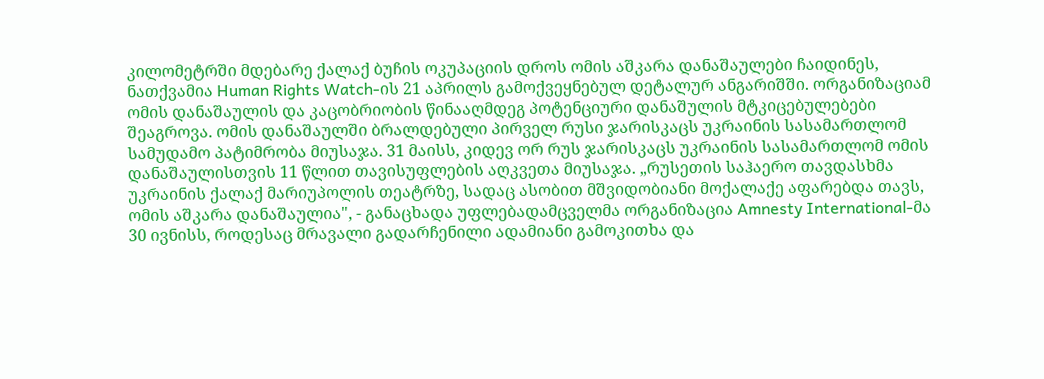კილომეტრში მდებარე ქალაქ ბუჩის ოკუპაციის დროს ომის აშკარა დანაშაულები ჩაიდინეს, ნათქვამია Human Rights Watch-ის 21 აპრილს გამოქვეყნებულ დეტალურ ანგარიშში. ორგანიზაციამ ომის დანაშაულის და კაცობრიობის წინააღმდეგ პოტენციური დანაშულის მტკიცებულებები შეაგროვა. ომის დანაშაულში ბრალდებული პირველ რუსი ჯარისკაცს უკრაინის სასამართლომ სამუდამო პატიმრობა მიუსაჯა. 31 მაისს, კიდევ ორ რუს ჯარისკაცს უკრაინის სასამართლომ ომის დანაშაულისთვის 11 წლით თავისუფლების აღკვეთა მიუსაჯა. „რუსეთის საჰაერო თავდასხმა უკრაინის ქალაქ მარიუპოლის თეატრზე, სადაც ასობით მშვიდობიანი მოქალაქე აფარებდა თავს, ომის აშკარა დანაშაულია", - განაცხადა უფლებადამცველმა ორგანიზაცია Amnesty International-მა 30 ივნისს, როდესაც მრავალი გადარჩენილი ადამიანი გამოკითხა და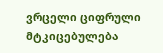ვრცელი ციფრული მტკიცებულება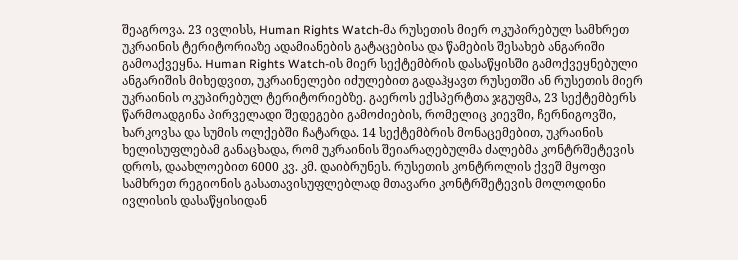შეაგროვა. 23 ივლისს, Human Rights Watch-მა რუსეთის მიერ ოკუპირებულ სამხრეთ უკრაინის ტერიტორიაზე ადამიანების გატაცებისა და წამების შესახებ ანგარიში გამოაქვეყნა. Human Rights Watch-ის მიერ სექტემბრის დასაწყისში გამოქვეყნებული ანგარიშის მიხედვით, უკრაინელები იძულებით გადაჰყავთ რუსეთში ან რუსეთის მიერ უკრაინის ოკუპირებულ ტერიტორიებზე. გაეროს ექსპერტთა ჯგუფმა, 23 სექტემბერს წარმოადგინა პირველადი შედეგები გამოძიების, რომელიც კიევში, ჩერნიგოვში, ხარკოვსა და სუმის ოლქებში ჩატარდა. 14 სექტემბრის მონაცემებით, უკრაინის ხელისუფლებამ განაცხადა, რომ უკრაინის შეიარაღებულმა ძალებმა კონტრშეტევის დროს, დაახლოებით 6000 კვ. კმ. დაიბრუნეს. რუსეთის კონტროლის ქვეშ მყოფი სამხრეთ რეგიონის გასათავისუფლებლად მთავარი კონტრშეტევის მოლოდინი ივლისის დასაწყისიდან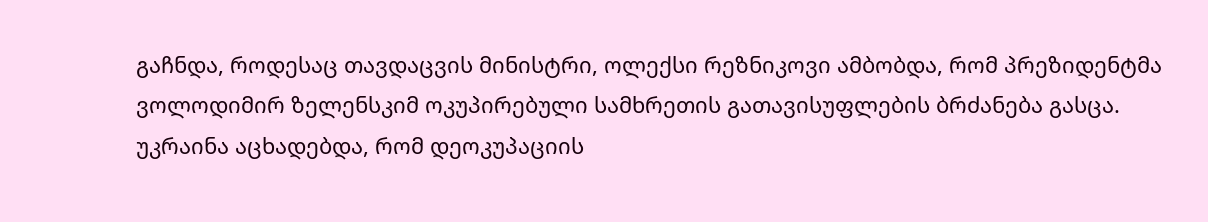გაჩნდა, როდესაც თავდაცვის მინისტრი, ოლექსი რეზნიკოვი ამბობდა, რომ პრეზიდენტმა ვოლოდიმირ ზელენსკიმ ოკუპირებული სამხრეთის გათავისუფლების ბრძანება გასცა. უკრაინა აცხადებდა, რომ დეოკუპაციის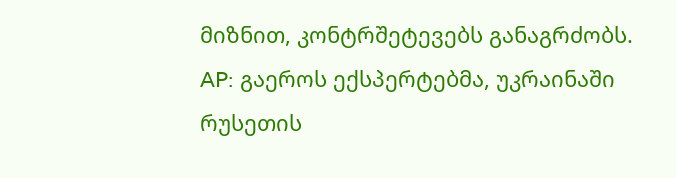მიზნით, კონტრშეტევებს განაგრძობს. AP: გაეროს ექსპერტებმა, უკრაინაში რუსეთის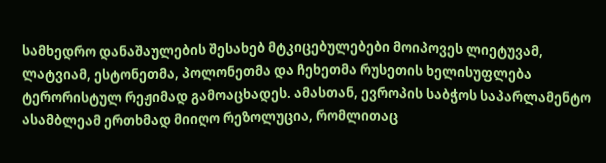სამხედრო დანაშაულების შესახებ მტკიცებულებები მოიპოვეს ლიეტუვამ, ლატვიამ, ესტონეთმა, პოლონეთმა და ჩეხეთმა რუსეთის ხელისუფლება ტერორისტულ რეჟიმად გამოაცხადეს. ამასთან, ევროპის საბჭოს საპარლამენტო ასამბლეამ ერთხმად მიიღო რეზოლუცია, რომლითაც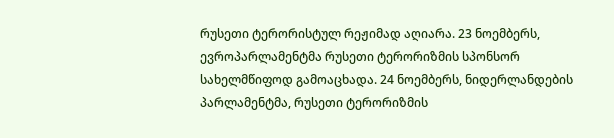რუსეთი ტერორისტულ რეჟიმად აღიარა. 23 ნოემბერს, ევროპარლამენტმა რუსეთი ტერორიზმის სპონსორ სახელმწიფოდ გამოაცხადა. 24 ნოემბერს, ნიდერლანდების პარლამენტმა, რუსეთი ტერორიზმის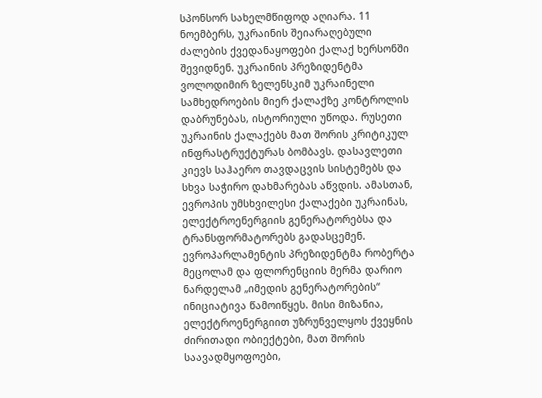სპონსორ სახელმწიფოდ აღიარა. 11 ნოემბერს, უკრაინის შეიარაღებული ძალების ქვედანაყოფები ქალაქ ხერსონში შევიდნენ. უკრაინის პრეზიდენტმა ვოლოდიმირ ზელენსკიმ უკრაინელი სამხედროების მიერ ქალაქზე კონტროლის დაბრუნებას, ისტორიული უწოდა. რუსეთი უკრაინის ქალაქებს მათ შორის კრიტიკულ ინფრასტრუქტურას ბომბავს. დასავლეთი კიევს საჰაერო თავდაცვის სისტემებს და სხვა საჭირო დახმარებას აწვდის. ამასთან, ევროპის უმსხვილესი ქალაქები უკრაინას, ელექტროენერგიის გენერატორებსა და ტრანსფორმატორებს გადასცემენ. ევროპარლამენტის პრეზიდენტმა რობერტა მეცოლამ და ფლორენციის მერმა დარიო ნარდელამ „იმედის გენერატორების“ ინიციატივა წამოიწყეს. მისი მიზანია, ელექტროენერგიით უზრუნველყოს ქვეყნის ძირითადი ობიექტები, მათ შორის საავადმყოფოები,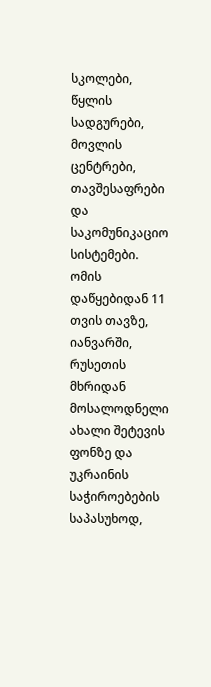სკოლები, წყლის სადგურები, მოვლის ცენტრები, თავშესაფრები და საკომუნიკაციო სისტემები. ომის დაწყებიდან 11 თვის თავზე, იანვარში, რუსეთის მხრიდან მოსალოდნელი ახალი შეტევის ფონზე და უკრაინის საჭიროებების საპასუხოდ,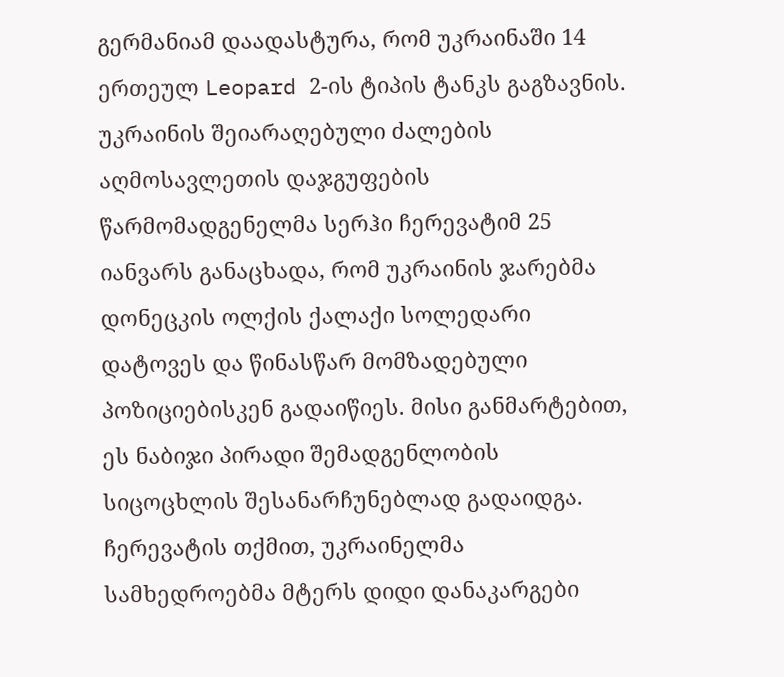გერმანიამ დაადასტურა, რომ უკრაინაში 14 ერთეულ Leopard 2-ის ტიპის ტანკს გაგზავნის. უკრაინის შეიარაღებული ძალების აღმოსავლეთის დაჯგუფების წარმომადგენელმა სერჰი ჩერევატიმ 25 იანვარს განაცხადა, რომ უკრაინის ჯარებმა დონეცკის ოლქის ქალაქი სოლედარი დატოვეს და წინასწარ მომზადებული პოზიციებისკენ გადაიწიეს. მისი განმარტებით, ეს ნაბიჯი პირადი შემადგენლობის სიცოცხლის შესანარჩუნებლად გადაიდგა. ჩერევატის თქმით, უკრაინელმა სამხედროებმა მტერს დიდი დანაკარგები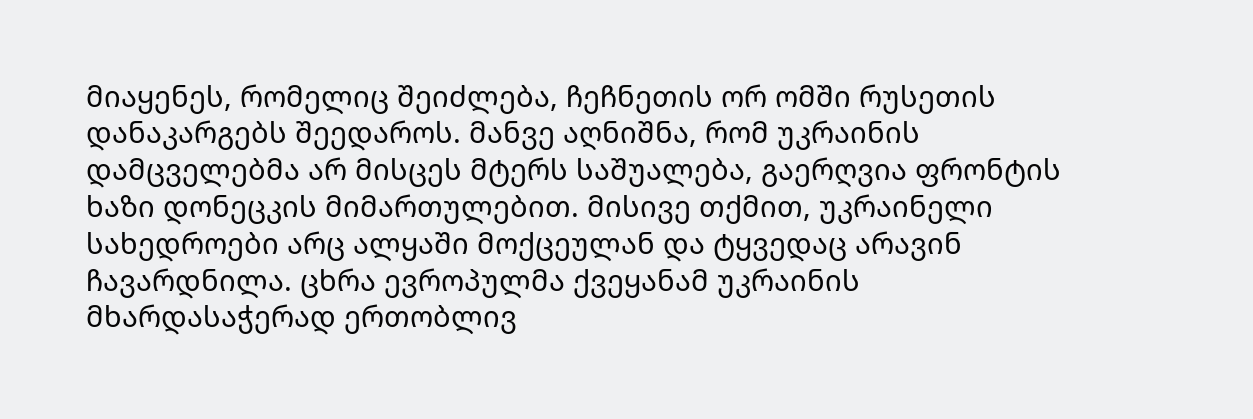მიაყენეს, რომელიც შეიძლება, ჩეჩნეთის ორ ომში რუსეთის დანაკარგებს შეედაროს. მანვე აღნიშნა, რომ უკრაინის დამცველებმა არ მისცეს მტერს საშუალება, გაერღვია ფრონტის ხაზი დონეცკის მიმართულებით. მისივე თქმით, უკრაინელი სახედროები არც ალყაში მოქცეულან და ტყვედაც არავინ ჩავარდნილა. ცხრა ევროპულმა ქვეყანამ უკრაინის მხარდასაჭერად ერთობლივ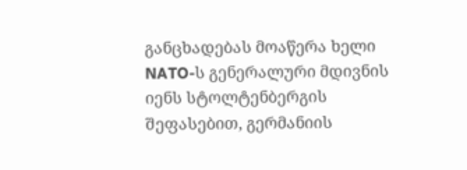განცხადებას მოაწერა ხელი NATO-ს გენერალური მდივნის იენს სტოლტენბერგის შეფასებით, გერმანიის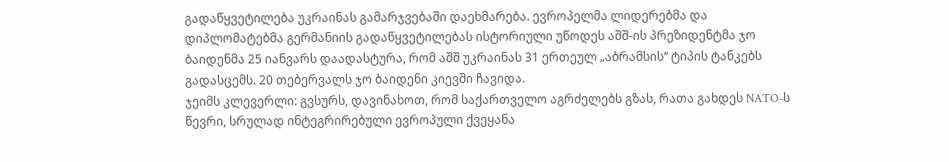გადაწყვეტილება უკრაინას გამარჯვებაში დაეხმარება. ევროპელმა ლიდერებმა და დიპლომატებმა გერმანიის გადაწყვეტილებას ისტორიული უწოდეს აშშ-ის პრეზიდენტმა ჯო ბაიდენმა 25 იანვარს დაადასტურა, რომ აშშ უკრაინას 31 ერთეულ „აბრამსის“ ტიპის ტანკებს გადასცემს. 20 თებერვალს ჯო ბაიდენი კიევში ჩავიდა.
ჯეიმს კლევერლი: გვსურს, დავინახოთ, რომ საქართველო აგრძელებს გზას, რათა გახდეს NATO-ს წევრი, სრულად ინტეგრირებული ევროპული ქვეყანა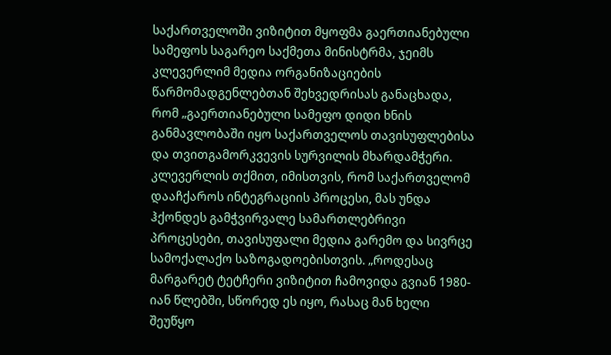საქართველოში ვიზიტით მყოფმა გაერთიანებული სამეფოს საგარეო საქმეთა მინისტრმა, ჯეიმს კლევერლიმ მედია ორგანიზაციების წარმომადგენლებთან შეხვედრისას განაცხადა, რომ „გაერთიანებული სამეფო დიდი ხნის განმავლობაში იყო საქართველოს თავისუფლებისა და თვითგამორკვევის სურვილის მხარდამჭერი. კლევერლის თქმით, იმისთვის, რომ საქართველომ დააჩქაროს ინტეგრაციის პროცესი, მას უნდა ჰქონდეს გამჭვირვალე სამართლებრივი პროცესები, თავისუფალი მედია გარემო და სივრცე სამოქალაქო საზოგადოებისთვის. „როდესაც მარგარეტ ტეტჩერი ვიზიტით ჩამოვიდა გვიან 1980-იან წლებში, სწორედ ეს იყო, რასაც მან ხელი შეუწყო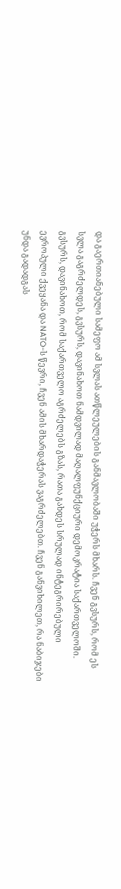და გაერთიანებული სამეფო ამ სვლას ათწლეულების განმავლობაში უჭერს მხარს. ჩვენ გვსურს, რომ ეს სვლა გაგრძელდეს, გვსურს, დავინახოთ ნამდვილად მაღალფუნქციური დემოკრატია საქართველოში. გვსურს, დავინახოთ, რომ საქართველო აგრძელებს გზას, რათა გახდეს სრულად ინტეგრირებული ევროპული ქვეყანა და NATO-ს წევრი, ჩვენ ამის მხარდაჭერას ვაგრძელებთ. ჩვენ განვიხილეთ, რა ნაბიჯები უნდა გადადგას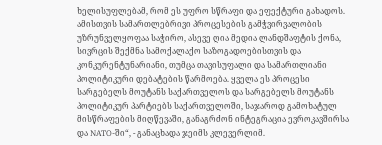ხელისუფლებამ, რომ ეს უფრო სწრაფი და ეფექტური გახადოს. ამისთვის სამართლებრივი პროცესების გამჭვირვალობის უზრუნველყოფაა საჭირო, ასევე ღია მედია ლანდშაფტის ქონა, სივრცის შექმნა სამოქალაქო საზოგადოებისთვის და კონკურენტუნარიანი, თუმცა თავისუფალი და სამართლიანი პოლიტიკური დებატების წარმოება. ყველა ეს პროცესი სარგებელს მოუტანს საქართველოს და სარგებელს მოუტანს პოლიტიკურ პარტიებს საქართველოში, საჯაროდ გამოხატულ მისწრაფების მიღწევაში, განაგრძონ ინტეგრაცია ევროკავშირსა და NATO-ში“, - განაცხადა ჯეიმს კლევერლიმ.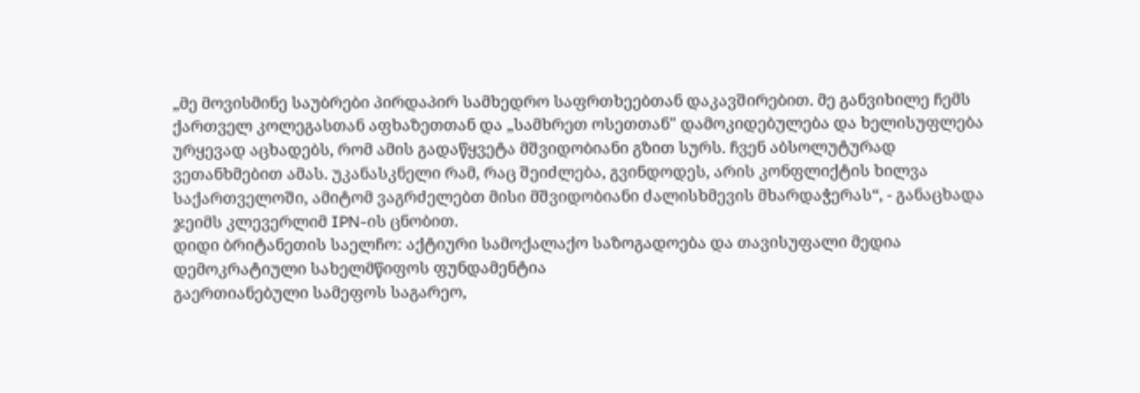„მე მოვისმინე საუბრები პირდაპირ სამხედრო საფრთხეებთან დაკავშირებით. მე განვიხილე ჩემს ქართველ კოლეგასთან აფხაზეთთან და „სამხრეთ ოსეთთან" დამოკიდებულება და ხელისუფლება ურყევად აცხადებს, რომ ამის გადაწყვეტა მშვიდობიანი გზით სურს. ჩვენ აბსოლუტურად ვეთანხმებით ამას. უკანასკნელი რამ, რაც შეიძლება, გვინდოდეს, არის კონფლიქტის ხილვა საქართველოში, ამიტომ ვაგრძელებთ მისი მშვიდობიანი ძალისხმევის მხარდაჭერას“, - განაცხადა ჯეიმს კლევერლიმ IPN-ის ცნობით.
დიდი ბრიტანეთის საელჩო: აქტიური სამოქალაქო საზოგადოება და თავისუფალი მედია დემოკრატიული სახელმწიფოს ფუნდამენტია
გაერთიანებული სამეფოს საგარეო,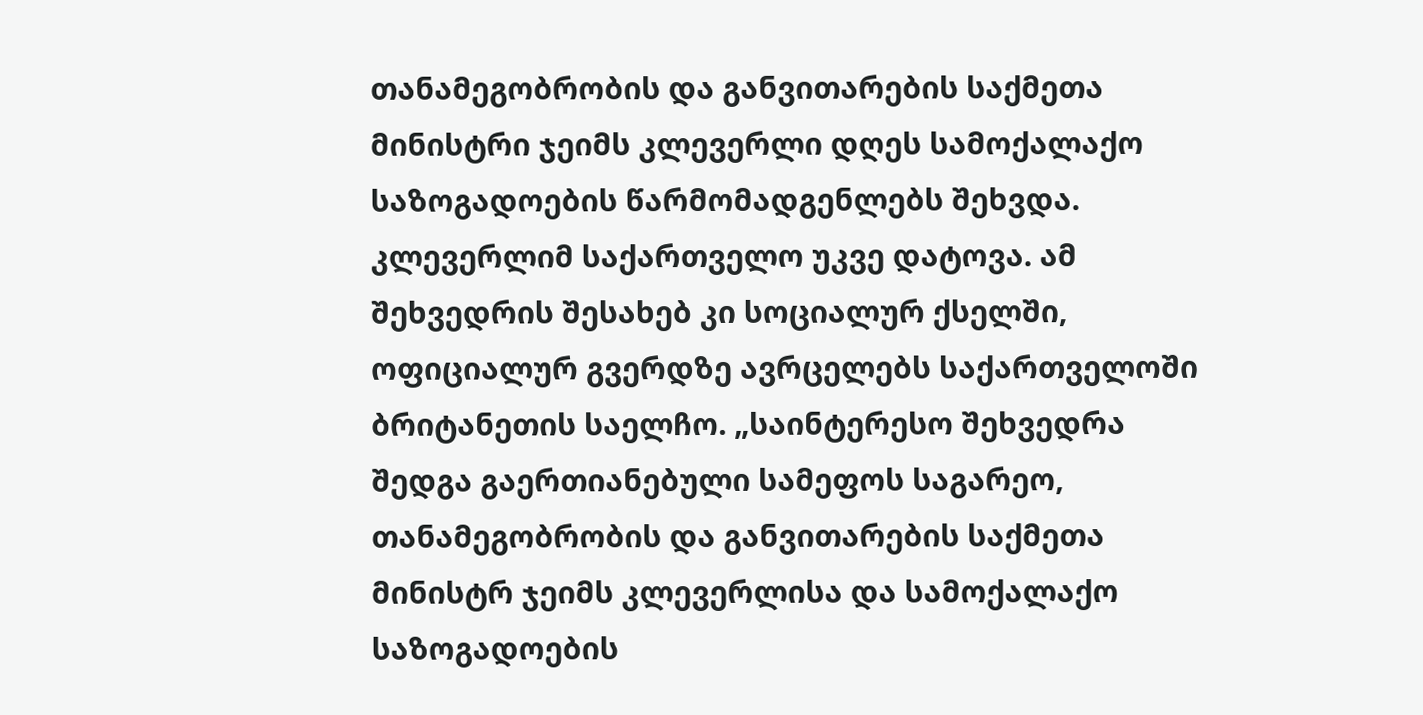თანამეგობრობის და განვითარების საქმეთა მინისტრი ჯეიმს კლევერლი დღეს სამოქალაქო საზოგადოების წარმომადგენლებს შეხვდა. კლევერლიმ საქართველო უკვე დატოვა. ამ შეხვედრის შესახებ კი სოციალურ ქსელში, ოფიციალურ გვერდზე ავრცელებს საქართველოში ბრიტანეთის საელჩო. „საინტერესო შეხვედრა შედგა გაერთიანებული სამეფოს საგარეო, თანამეგობრობის და განვითარების საქმეთა მინისტრ ჯეიმს კლევერლისა და სამოქალაქო საზოგადოების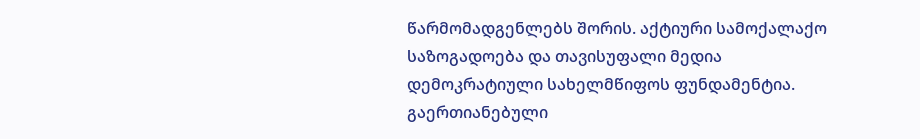წარმომადგენლებს შორის. აქტიური სამოქალაქო საზოგადოება და თავისუფალი მედია დემოკრატიული სახელმწიფოს ფუნდამენტია. გაერთიანებული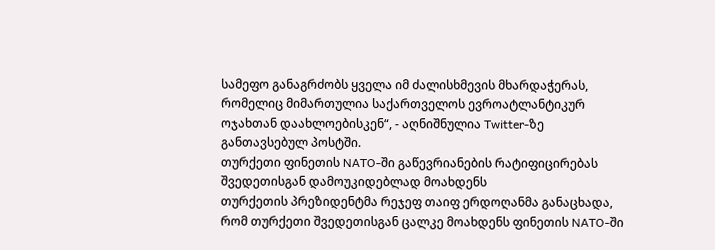სამეფო განაგრძობს ყველა იმ ძალისხმევის მხარდაჭერას, რომელიც მიმართულია საქართველოს ევროატლანტიკურ ოჯახთან დაახლოებისკენ“, - აღნიშნულია Twitter-ზე განთავსებულ პოსტში.
თურქეთი ფინეთის NATO-ში გაწევრიანების რატიფიცირებას შვედეთისგან დამოუკიდებლად მოახდენს
თურქეთის პრეზიდენტმა რეჯეფ თაიფ ერდოღანმა განაცხადა, რომ თურქეთი შვედეთისგან ცალკე მოახდენს ფინეთის NATO-ში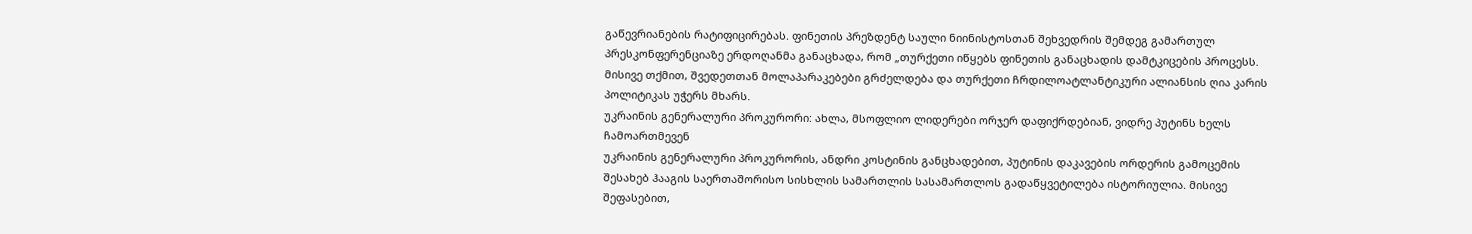გაწევრიანების რატიფიცირებას. ფინეთის პრეზდენტ საული ნიინისტოსთან შეხვედრის შემდეგ გამართულ პრესკონფერენციაზე ერდოღანმა განაცხადა, რომ „თურქეთი იწყებს ფინეთის განაცხადის დამტკიცების პროცესს. მისივე თქმით, შვედეთთან მოლაპარაკებები გრძელდება და თურქეთი ჩრდილოატლანტიკური ალიანსის ღია კარის პოლიტიკას უჭერს მხარს.
უკრაინის გენერალური პროკურორი: ახლა, მსოფლიო ლიდერები ორჯერ დაფიქრდებიან, ვიდრე პუტინს ხელს ჩამოართმევენ
უკრაინის გენერალური პროკურორის, ანდრი კოსტინის განცხადებით, პუტინის დაკავების ორდერის გამოცემის შესახებ ჰააგის საერთაშორისო სისხლის სამართლის სასამართლოს გადაწყვეტილება ისტორიულია. მისივე შეფასებით,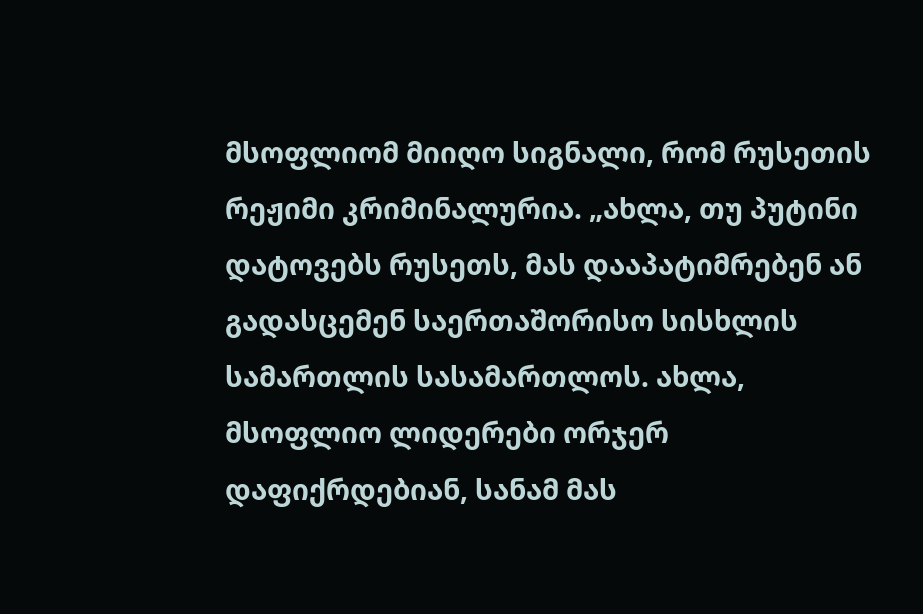მსოფლიომ მიიღო სიგნალი, რომ რუსეთის რეჟიმი კრიმინალურია. „ახლა, თუ პუტინი დატოვებს რუსეთს, მას დააპატიმრებენ ან გადასცემენ საერთაშორისო სისხლის სამართლის სასამართლოს. ახლა, მსოფლიო ლიდერები ორჯერ დაფიქრდებიან, სანამ მას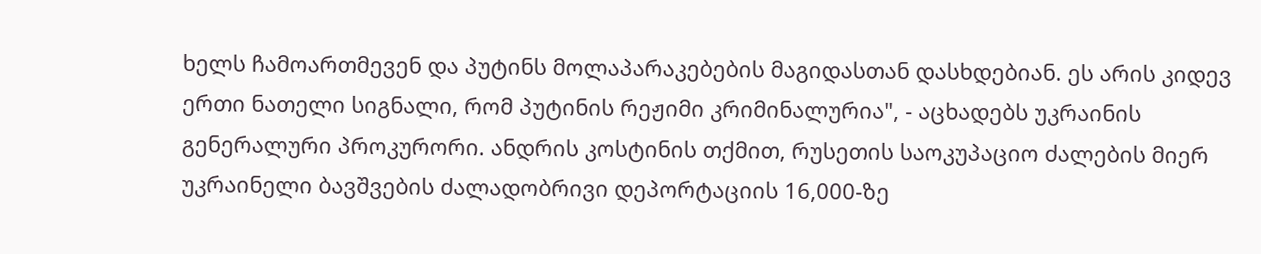ხელს ჩამოართმევენ და პუტინს მოლაპარაკებების მაგიდასთან დასხდებიან. ეს არის კიდევ ერთი ნათელი სიგნალი, რომ პუტინის რეჟიმი კრიმინალურია", - აცხადებს უკრაინის გენერალური პროკურორი. ანდრის კოსტინის თქმით, რუსეთის საოკუპაციო ძალების მიერ უკრაინელი ბავშვების ძალადობრივი დეპორტაციის 16,000-ზე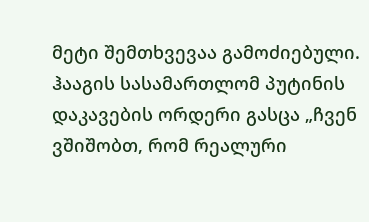მეტი შემთხვევაა გამოძიებული. ჰააგის სასამართლომ პუტინის დაკავების ორდერი გასცა „ჩვენ ვშიშობთ, რომ რეალური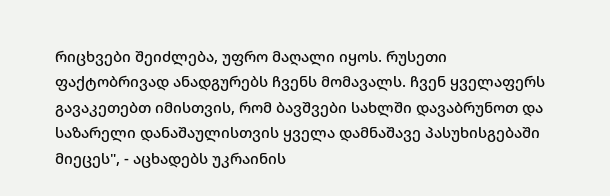რიცხვები შეიძლება, უფრო მაღალი იყოს. რუსეთი ფაქტობრივად ანადგურებს ჩვენს მომავალს. ჩვენ ყველაფერს გავაკეთებთ იმისთვის, რომ ბავშვები სახლში დავაბრუნოთ და საზარელი დანაშაულისთვის ყველა დამნაშავე პასუხისგებაში მიეცეს", - აცხადებს უკრაინის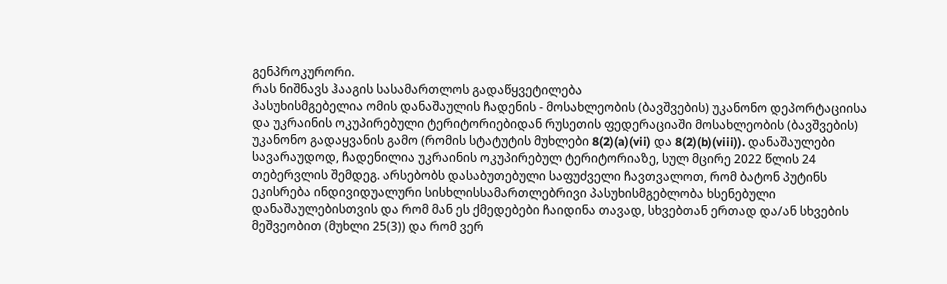გენპროკურორი.
რას ნიშნავს ჰააგის სასამართლოს გადაწყვეტილება
პასუხისმგებელია ომის დანაშაულის ჩადენის - მოსახლეობის (ბავშვების) უკანონო დეპორტაციისა და უკრაინის ოკუპირებული ტერიტორიებიდან რუსეთის ფედერაციაში მოსახლეობის (ბავშვების) უკანონო გადაყვანის გამო (რომის სტატუტის მუხლები 8(2)(a)(vii) და 8(2)(b)(viii)). დანაშაულები სავარაუდოდ, ჩადენილია უკრაინის ოკუპირებულ ტერიტორიაზე, სულ მცირე 2022 წლის 24 თებერვლის შემდეგ. არსებობს დასაბუთებული საფუძველი ჩავთვალოთ, რომ ბატონ პუტინს ეკისრება ინდივიდუალური სისხლისსამართლებრივი პასუხისმგებლობა ხსენებული დანაშაულებისთვის და რომ მან ეს ქმედებები ჩაიდინა თავად, სხვებთან ერთად და/ან სხვების მეშვეობით (მუხლი 25(3)) და რომ ვერ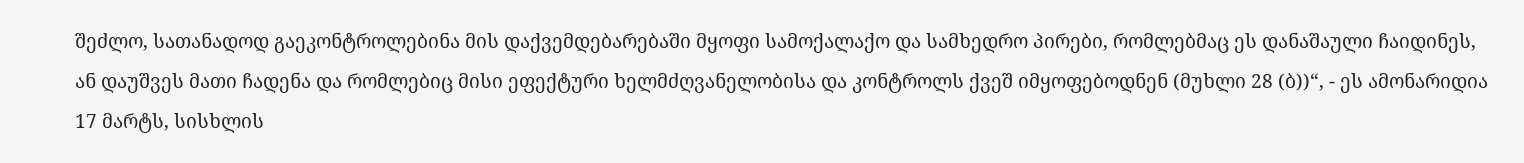შეძლო, სათანადოდ გაეკონტროლებინა მის დაქვემდებარებაში მყოფი სამოქალაქო და სამხედრო პირები, რომლებმაც ეს დანაშაული ჩაიდინეს, ან დაუშვეს მათი ჩადენა და რომლებიც მისი ეფექტური ხელმძღვანელობისა და კონტროლს ქვეშ იმყოფებოდნენ (მუხლი 28 (ბ))“, - ეს ამონარიდია 17 მარტს, სისხლის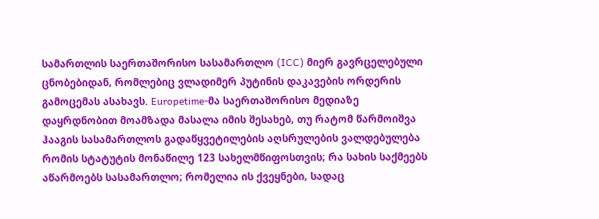სამართლის საერთაშორისო სასამართლო (ICC) მიერ გავრცელებული ცნობებიდან, რომლებიც ვლადიმერ პუტინის დაკავების ორდერის გამოცემას ასახავს. Europetime-მა საერთაშორისო მედიაზე დაყრდნობით მოამზადა მასალა იმის შესახებ, თუ რატომ წარმოიშვა ჰააგის სასამართლოს გადაწყვეტილების აღსრულების ვალდებულება რომის სტატუტის მონაწილე 123 სახელმწიფოსთვის; რა სახის საქმეებს აწარმოებს სასამართლო; რომელია ის ქვეყნები, სადაც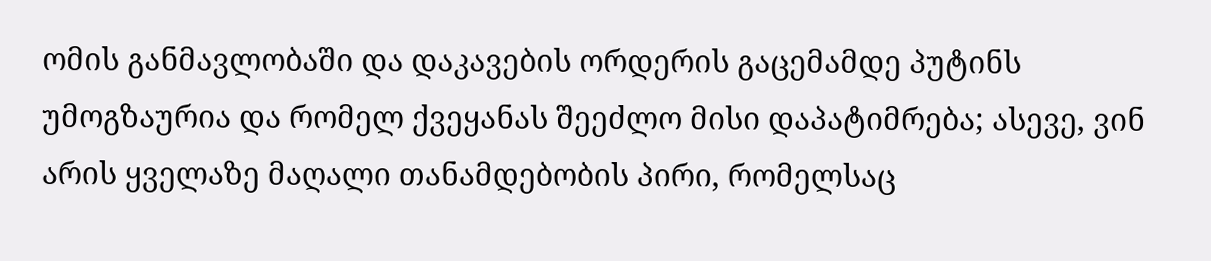ომის განმავლობაში და დაკავების ორდერის გაცემამდე პუტინს უმოგზაურია და რომელ ქვეყანას შეეძლო მისი დაპატიმრება; ასევე, ვინ არის ყველაზე მაღალი თანამდებობის პირი, რომელსაც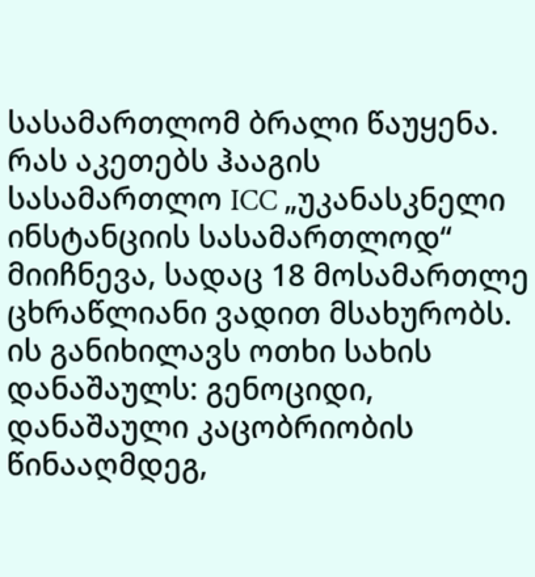სასამართლომ ბრალი წაუყენა. რას აკეთებს ჰააგის სასამართლო ICC „უკანასკნელი ინსტანციის სასამართლოდ“ მიიჩნევა, სადაც 18 მოსამართლე ცხრაწლიანი ვადით მსახურობს. ის განიხილავს ოთხი სახის დანაშაულს: გენოციდი, დანაშაული კაცობრიობის წინააღმდეგ,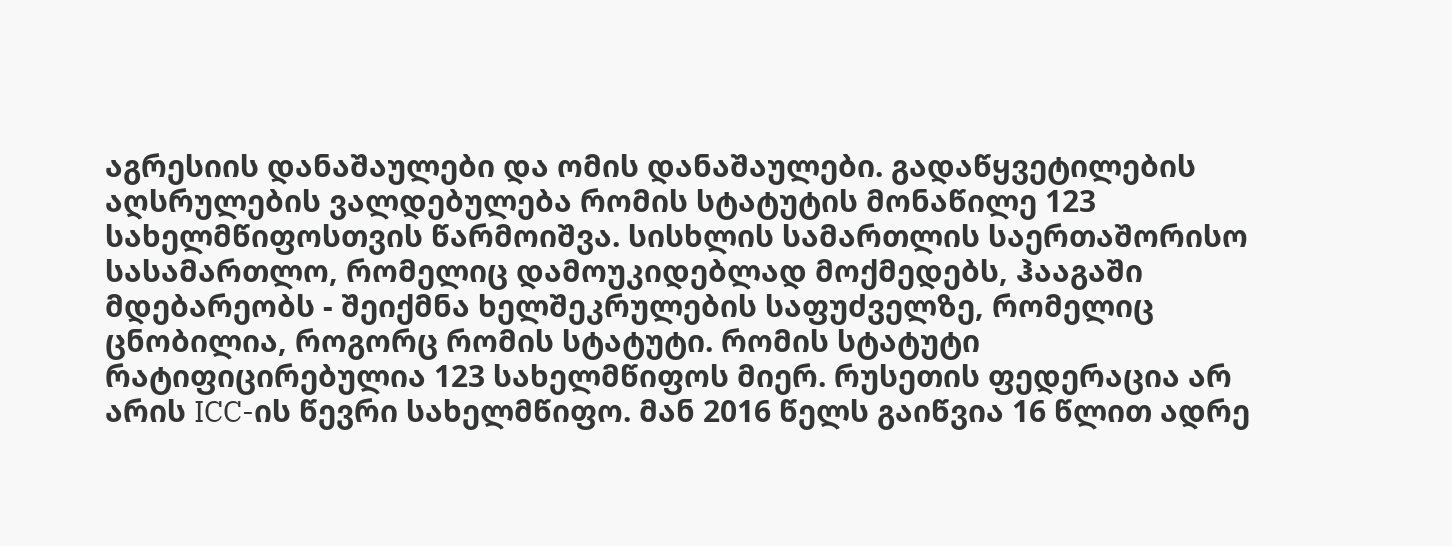აგრესიის დანაშაულები და ომის დანაშაულები. გადაწყვეტილების აღსრულების ვალდებულება რომის სტატუტის მონაწილე 123 სახელმწიფოსთვის წარმოიშვა. სისხლის სამართლის საერთაშორისო სასამართლო, რომელიც დამოუკიდებლად მოქმედებს, ჰააგაში მდებარეობს - შეიქმნა ხელშეკრულების საფუძველზე, რომელიც ცნობილია, როგორც რომის სტატუტი. რომის სტატუტი რატიფიცირებულია 123 სახელმწიფოს მიერ. რუსეთის ფედერაცია არ არის ICC-ის წევრი სახელმწიფო. მან 2016 წელს გაიწვია 16 წლით ადრე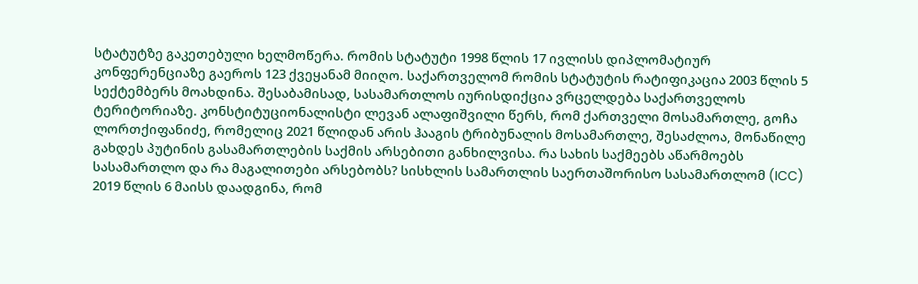სტატუტზე გაკეთებული ხელმოწერა. რომის სტატუტი 1998 წლის 17 ივლისს დიპლომატიურ კონფერენციაზე გაეროს 123 ქვეყანამ მიიღო. საქართველომ რომის სტატუტის რატიფიკაცია 2003 წლის 5 სექტემბერს მოახდინა. შესაბამისად, სასამართლოს იურისდიქცია ვრცელდება საქართველოს ტერიტორიაზე. კონსტიტუციონალისტი ლევან ალაფიშვილი წერს, რომ ქართველი მოსამართლე, გოჩა ლორთქიფანიძე, რომელიც 2021 წლიდან არის ჰააგის ტრიბუნალის მოსამართლე, შესაძლოა, მონაწილე გახდეს პუტინის გასამართლების საქმის არსებითი განხილვისა. რა სახის საქმეებს აწარმოებს სასამართლო და რა მაგალითები არსებობს? სისხლის სამართლის საერთაშორისო სასამართლომ (ICC) 2019 წლის 6 მაისს დაადგინა, რომ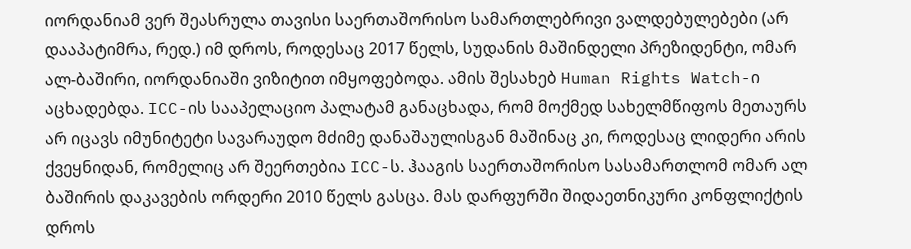იორდანიამ ვერ შეასრულა თავისი საერთაშორისო სამართლებრივი ვალდებულებები (არ დააპატიმრა, რედ.) იმ დროს, როდესაც 2017 წელს, სუდანის მაშინდელი პრეზიდენტი, ომარ ალ-ბაშირი, იორდანიაში ვიზიტით იმყოფებოდა. ამის შესახებ Human Rights Watch-ი აცხადებდა. ICC-ის სააპელაციო პალატამ განაცხადა, რომ მოქმედ სახელმწიფოს მეთაურს არ იცავს იმუნიტეტი სავარაუდო მძიმე დანაშაულისგან მაშინაც კი, როდესაც ლიდერი არის ქვეყნიდან, რომელიც არ შეერთებია ICC-ს. ჰააგის საერთაშორისო სასამართლომ ომარ ალ ბაშირის დაკავების ორდერი 2010 წელს გასცა. მას დარფურში შიდაეთნიკური კონფლიქტის დროს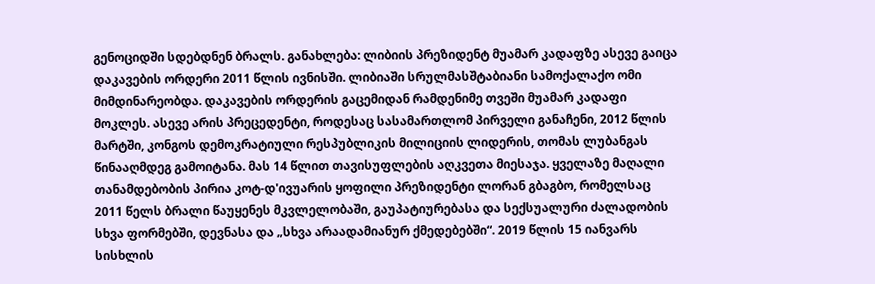გენოციდში სდებდნენ ბრალს. განახლება: ლიბიის პრეზიდენტ მუამარ კადაფზე ასევე გაიცა დაკავების ორდერი 2011 წლის ივნისში. ლიბიაში სრულმასშტაბიანი სამოქალაქო ომი მიმდინარეობდა. დაკავების ორდერის გაცემიდან რამდენიმე თვეში მუამარ კადაფი მოკლეს. ასევე არის პრეცედენტი, როდესაც სასამართლომ პირველი განაჩენი, 2012 წლის მარტში, კონგოს დემოკრატიული რესპუბლიკის მილიციის ლიდერის, თომას ლუბანგას წინააღმდეგ გამოიტანა. მას 14 წლით თავისუფლების აღკვეთა მიესაჯა. ყველაზე მაღალი თანამდებობის პირია კოტ-დ'ივუარის ყოფილი პრეზიდენტი ლორან გბაგბო, რომელსაც 2011 წელს ბრალი წაუყენეს მკვლელობაში, გაუპატიურებასა და სექსუალური ძალადობის სხვა ფორმებში, დევნასა და „სხვა არაადამიანურ ქმედებებში“. 2019 წლის 15 იანვარს სისხლის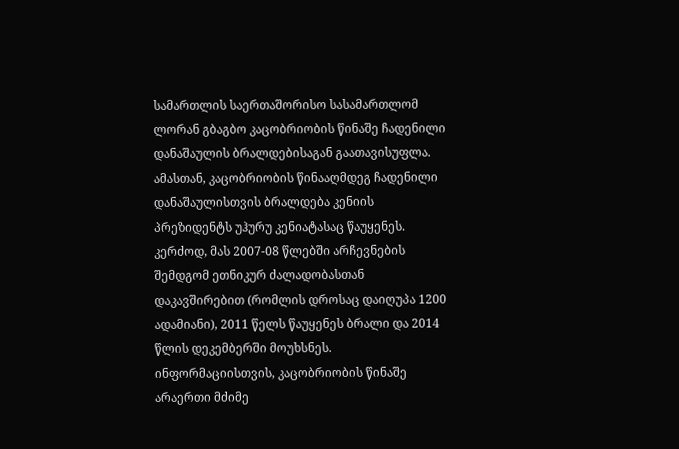სამართლის საერთაშორისო სასამართლომ ლორან გბაგბო კაცობრიობის წინაშე ჩადენილი დანაშაულის ბრალდებისაგან გაათავისუფლა. ამასთან, კაცობრიობის წინააღმდეგ ჩადენილი დანაშაულისთვის ბრალდება კენიის პრეზიდენტს უჰურუ კენიატასაც წაუყენეს. კერძოდ, მას 2007-08 წლებში არჩევნების შემდგომ ეთნიკურ ძალადობასთან დაკავშირებით (რომლის დროსაც დაიღუპა 1200 ადამიანი), 2011 წელს წაუყენეს ბრალი და 2014 წლის დეკემბერში მოუხსნეს. ინფორმაციისთვის, კაცობრიობის წინაშე არაერთი მძიმე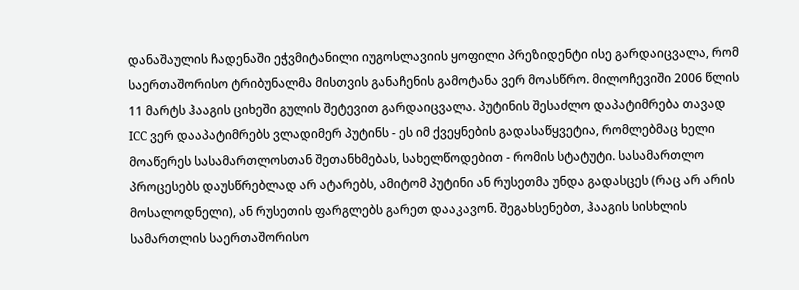დანაშაულის ჩადენაში ეჭვმიტანილი იუგოსლავიის ყოფილი პრეზიდენტი ისე გარდაიცვალა, რომ საერთაშორისო ტრიბუნალმა მისთვის განაჩენის გამოტანა ვერ მოასწრო. მილოჩევიში 2006 წლის 11 მარტს ჰააგის ციხეში გულის შეტევით გარდაიცვალა. პუტინის შესაძლო დაპატიმრება თავად ICC ვერ დააპატიმრებს ვლადიმერ პუტინს - ეს იმ ქვეყნების გადასაწყვეტია, რომლებმაც ხელი მოაწერეს სასამართლოსთან შეთანხმებას, სახელწოდებით - რომის სტატუტი. სასამართლო პროცესებს დაუსწრებლად არ ატარებს, ამიტომ პუტინი ან რუსეთმა უნდა გადასცეს (რაც არ არის მოსალოდნელი), ან რუსეთის ფარგლებს გარეთ დააკავონ. შეგახსენებთ, ჰააგის სისხლის სამართლის საერთაშორისო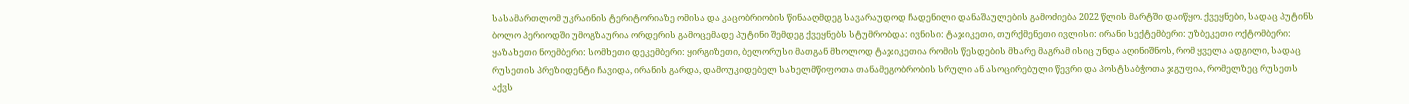სასამართლომ უკრაინის ტერიტორიაზე ომისა და კაცობრიობის წინააღმდეგ სავარაუდოდ ჩადენილი დანაშაულების გამოძიება 2022 წლის მარტში დაიწყო. ქვეყნები, სადაც პუტინს ბოლო პერიოდში უმოგზაურია ორდერის გამოცემადე პუტინი შემდეგ ქვეყნებს სტუმრობდა: ივნისი: ტაჯიკეთი, თურქმენეთი ივლისი: ირანი სექტემბერი: უზბეკეთი ოქტომბერი: ყაზახეთი ნოემბერი: სომხეთი დეკემბერი: ყირგიზეთი, ბელორუსი მათგან მხოლოდ ტაჯიკეთია რომის წესდების მხარე მაგრამ ისიც უნდა აღინიშნოს, რომ ყველა ადგილი, სადაც რუსეთის პრეზიდენტი ჩავიდა, ირანის გარდა, დამოუკიდებელ სახელმწიფოთა თანამეგობრობის სრული ან ასოცირებული წევრი და პოსტსაბჭოთა ჯგუფია, რომელზეც რუსეთს აქვს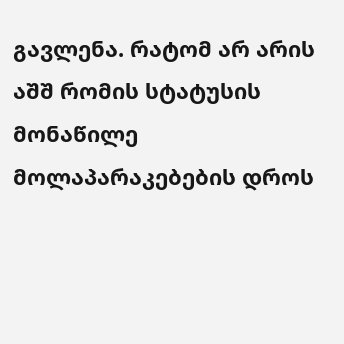გავლენა. რატომ არ არის აშშ რომის სტატუსის მონაწილე მოლაპარაკებების დროს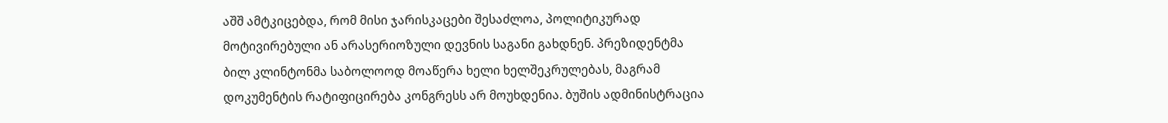აშშ ამტკიცებდა, რომ მისი ჯარისკაცები შესაძლოა, პოლიტიკურად მოტივირებული ან არასერიოზული დევნის საგანი გახდნენ. პრეზიდენტმა ბილ კლინტონმა საბოლოოდ მოაწერა ხელი ხელშეკრულებას, მაგრამ დოკუმენტის რატიფიცირება კონგრესს არ მოუხდენია. ბუშის ადმინისტრაცია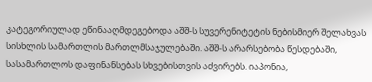კატეგორიულად ეწინააღმდეგებოდა აშშ-ს სუვერენიტეტის ნებისმიერ შელახვას სისხლის სამართლის მართლმსაჯულებაში. აშშ-ს არარსებობა წესდებაში, სასამართლოს დაფინანსებას სხვებისთვის აძვირებს. იაპონია,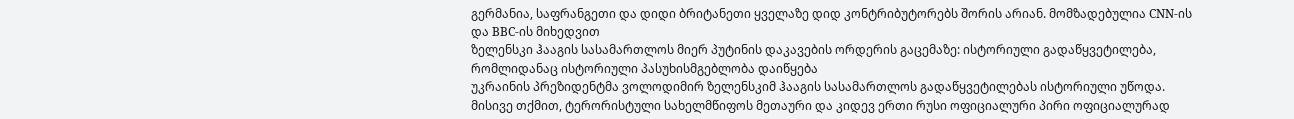გერმანია, საფრანგეთი და დიდი ბრიტანეთი ყველაზე დიდ კონტრიბუტორებს შორის არიან. მომზადებულია CNN-ის და BBC-ის მიხედვით
ზელენსკი ჰააგის სასამართლოს მიერ პუტინის დაკავების ორდერის გაცემაზე: ისტორიული გადაწყვეტილება, რომლიდანაც ისტორიული პასუხისმგებლობა დაიწყება
უკრაინის პრეზიდენტმა ვოლოდიმირ ზელენსკიმ ჰააგის სასამართლოს გადაწყვეტილებას ისტორიული უწოდა. მისივე თქმით, ტერორისტული სახელმწიფოს მეთაური და კიდევ ერთი რუსი ოფიციალური პირი ოფიციალურად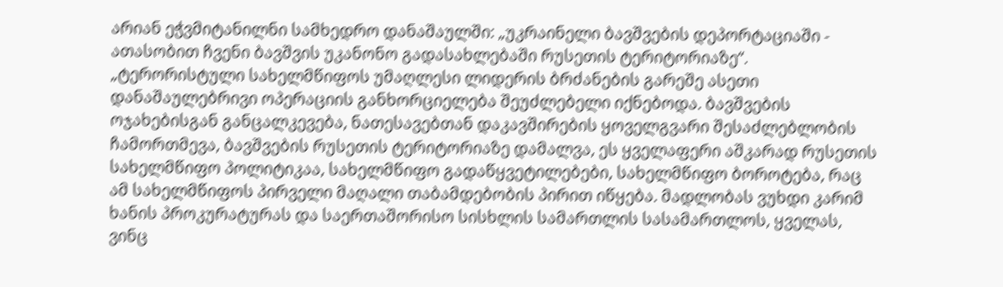არიან ეჭვმიტანილნი სამხედრო დანაშაულში: „უკრაინელი ბავშვების დეპორტაციაში - ათასობით ჩვენი ბავშვის უკანონო გადასახლებაში რუსეთის ტერიტორიაზე“. „ტერორისტული სახელმწიფოს უმაღლესი ლიდერის ბრძანების გარეშე ასეთი დანაშაულებრივი ოპერაციის განხორციელება შეუძლებელი იქნებოდა. ბავშვების ოჯახებისგან განცალკევება, ნათესავებთან დაკავშირების ყოველგვარი შესაძლებლობის ჩამორთმევა, ბავშვების რუსეთის ტერიტორიაზე დამალვა, ეს ყველაფერი აშკარად რუსეთის სახელმწიფო პოლიტიკაა, სახელმწიფო გადაწყვეტილებები, სახელმწიფო ბოროტება, რაც ამ სახელმწიფოს პირველი მაღალი თაბამდებობის პირით იწყება. მადლობას ვუხდი კარიმ ხანის პროკურატურას და საერთაშორისო სისხლის სამართლის სასამართლოს, ყველას, ვინც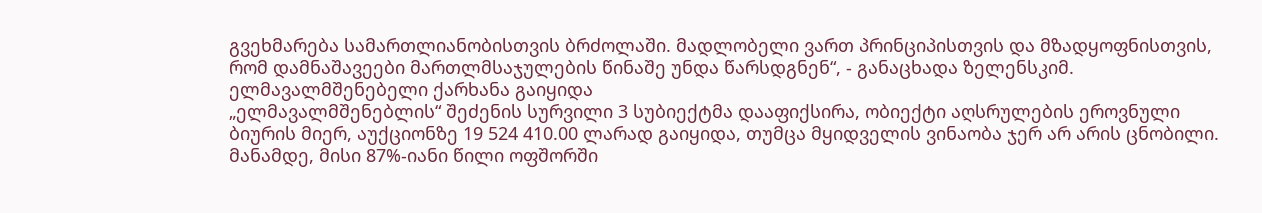გვეხმარება სამართლიანობისთვის ბრძოლაში. მადლობელი ვართ პრინციპისთვის და მზადყოფნისთვის, რომ დამნაშავეები მართლმსაჯულების წინაშე უნდა წარსდგნენ“, - განაცხადა ზელენსკიმ.
ელმავალმშენებელი ქარხანა გაიყიდა
„ელმავალმშენებლის“ შეძენის სურვილი 3 სუბიექტმა დააფიქსირა, ობიექტი აღსრულების ეროვნული ბიურის მიერ, აუქციონზე 19 524 410.00 ლარად გაიყიდა, თუმცა მყიდველის ვინაობა ჯერ არ არის ცნობილი. მანამდე, მისი 87%-იანი წილი ოფშორში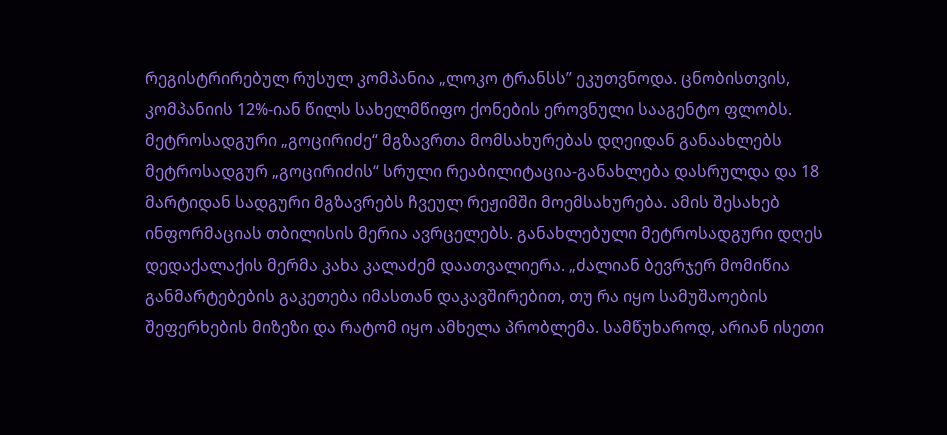რეგისტრირებულ რუსულ კომპანია „ლოკო ტრანსს” ეკუთვნოდა. ცნობისთვის, კომპანიის 12%-იან წილს სახელმწიფო ქონების ეროვნული სააგენტო ფლობს.
მეტროსადგური „გოცირიძე“ მგზავრთა მომსახურებას დღეიდან განაახლებს
მეტროსადგურ „გოცირიძის“ სრული რეაბილიტაცია-განახლება დასრულდა და 18 მარტიდან სადგური მგზავრებს ჩვეულ რეჟიმში მოემსახურება. ამის შესახებ ინფორმაციას თბილისის მერია ავრცელებს. განახლებული მეტროსადგური დღეს დედაქალაქის მერმა კახა კალაძემ დაათვალიერა. „ძალიან ბევრჯერ მომიწია განმარტებების გაკეთება იმასთან დაკავშირებით, თუ რა იყო სამუშაოების შეფერხების მიზეზი და რატომ იყო ამხელა პრობლემა. სამწუხაროდ, არიან ისეთი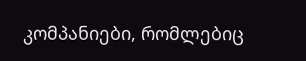კომპანიები, რომლებიც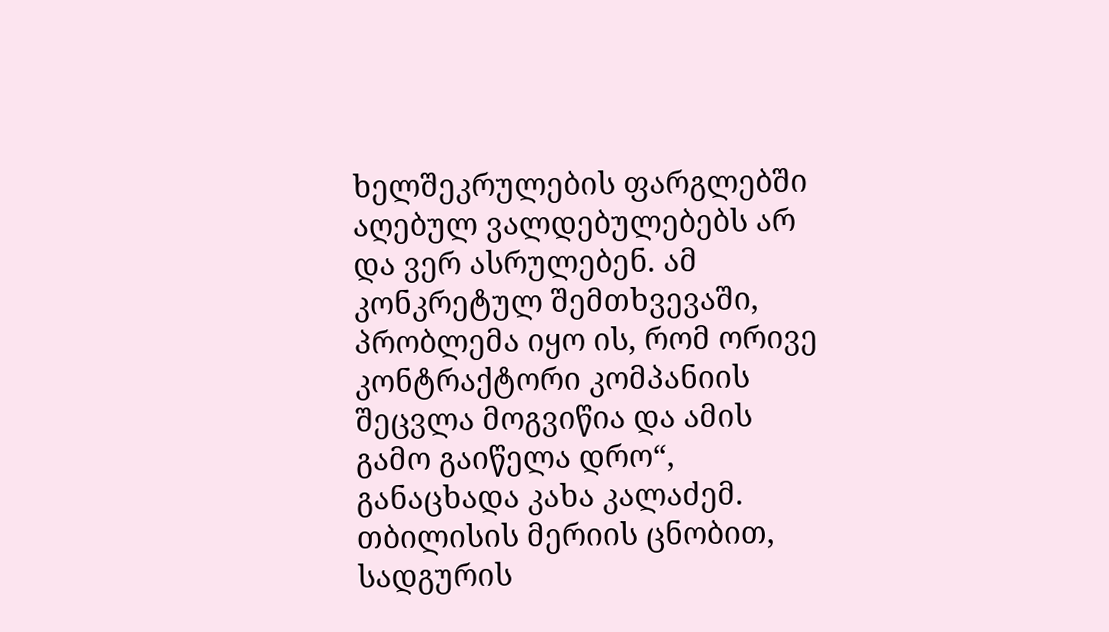ხელშეკრულების ფარგლებში აღებულ ვალდებულებებს არ და ვერ ასრულებენ. ამ კონკრეტულ შემთხვევაში, პრობლემა იყო ის, რომ ორივე კონტრაქტორი კომპანიის შეცვლა მოგვიწია და ამის გამო გაიწელა დრო“, განაცხადა კახა კალაძემ. თბილისის მერიის ცნობით, სადგურის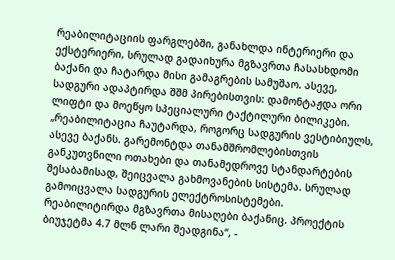რეაბილიტაციის ფარგლებში, განახლდა ინტერიერი და ექსტერიერი, სრულად გადაიხურა მგზავრთა ჩასასხდომი ბაქანი და ჩატარდა მისი გამაგრების სამუშაო. ასევე, სადგური ადაპტირდა შშმ პირებისთვის: დამონტაჟდა ორი ლიფტი და მოეწყო სპეციალური ტაქტილური ბილიკები. „რეაბილიტაცია ჩაუტარდა, როგორც სადგურის ვესტიბიულს, ასევე ბაქანს. გარემონტდა თანამშრომლებისთვის განკუთვნილი ოთახები და თანამედროვე სტანდარტების შესაბამისად, შეიცვალა გახმოვანების სისტემა. სრულად გამოიცვალა სადგურის ელექტროსისტემები. რეაბილიტირდა მგზავრთა მისაღები ბაქანიც. პროექტის ბიუჯეტმა 4.7 მლნ ლარი შეადგინა“, -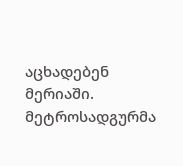აცხადებენ მერიაში.
მეტროსადგურმა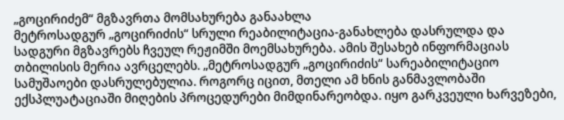„გოცირიძემ“ მგზავრთა მომსახურება განაახლა
მეტროსადგურ „გოცირიძის“ სრული რეაბილიტაცია-განახლება დასრულდა და სადგური მგზავრებს ჩვეულ რეჟიმში მოემსახურება. ამის შესახებ ინფორმაციას თბილისის მერია ავრცელებს. „მეტროსადგურ „გოცირიძის“ სარეაბილიტაციო სამუშაოები დასრულებულია. როგორც იცით, მთელი ამ ხნის განმავლობაში ექსპლუატაციაში მიღების პროცედურები მიმდინარეობდა. იყო გარკვეული ხარვეზები,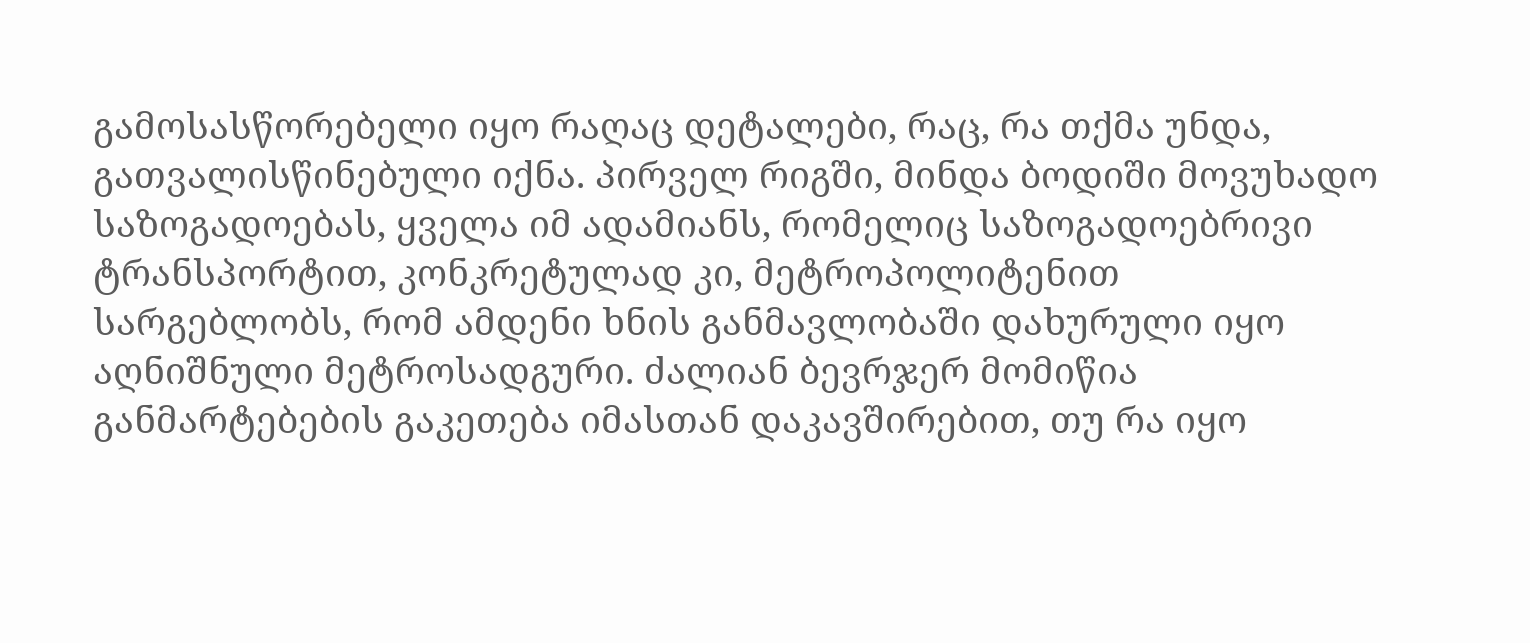გამოსასწორებელი იყო რაღაც დეტალები, რაც, რა თქმა უნდა, გათვალისწინებული იქნა. პირველ რიგში, მინდა ბოდიში მოვუხადო საზოგადოებას, ყველა იმ ადამიანს, რომელიც საზოგადოებრივი ტრანსპორტით, კონკრეტულად კი, მეტროპოლიტენით სარგებლობს, რომ ამდენი ხნის განმავლობაში დახურული იყო აღნიშნული მეტროსადგური. ძალიან ბევრჯერ მომიწია განმარტებების გაკეთება იმასთან დაკავშირებით, თუ რა იყო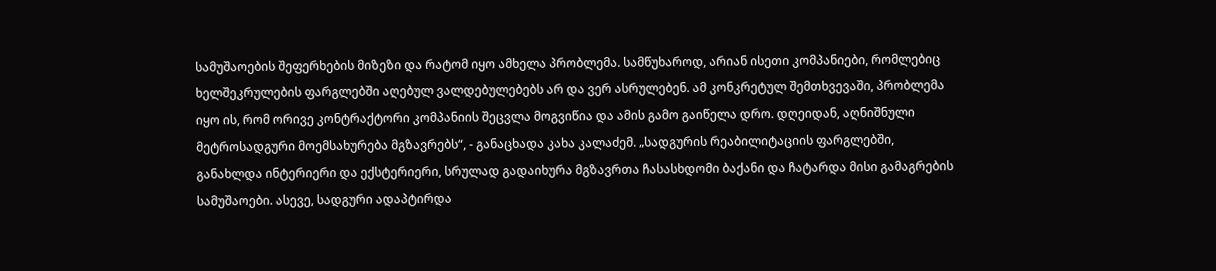სამუშაოების შეფერხების მიზეზი და რატომ იყო ამხელა პრობლემა. სამწუხაროდ, არიან ისეთი კომპანიები, რომლებიც ხელშეკრულების ფარგლებში აღებულ ვალდებულებებს არ და ვერ ასრულებენ. ამ კონკრეტულ შემთხვევაში, პრობლემა იყო ის, რომ ორივე კონტრაქტორი კომპანიის შეცვლა მოგვიწია და ამის გამო გაიწელა დრო. დღეიდან, აღნიშნული მეტროსადგური მოემსახურება მგზავრებს“, - განაცხადა კახა კალაძემ. „სადგურის რეაბილიტაციის ფარგლებში, განახლდა ინტერიერი და ექსტერიერი, სრულად გადაიხურა მგზავრთა ჩასასხდომი ბაქანი და ჩატარდა მისი გამაგრების სამუშაოები. ასევე, სადგური ადაპტირდა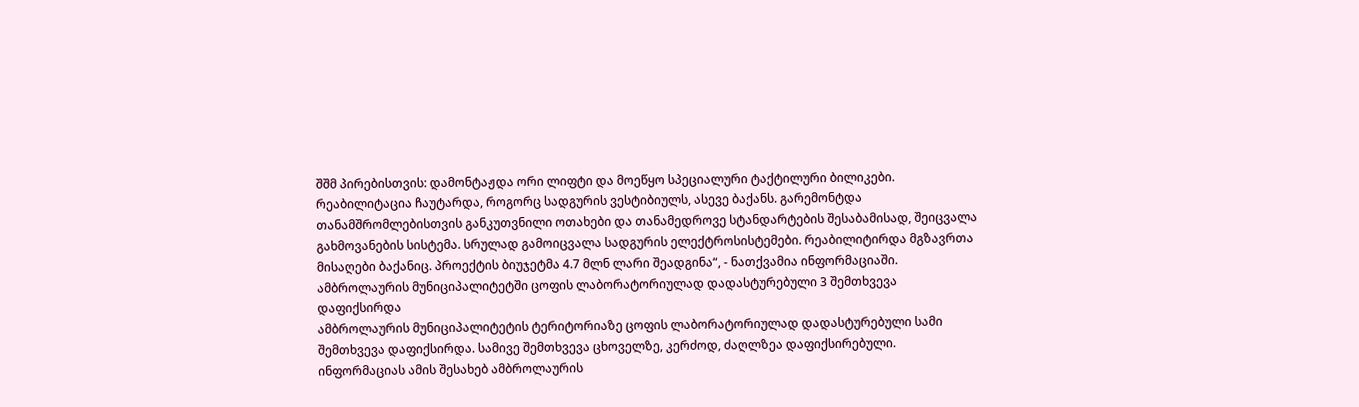შშმ პირებისთვის: დამონტაჟდა ორი ლიფტი და მოეწყო სპეციალური ტაქტილური ბილიკები. რეაბილიტაცია ჩაუტარდა, როგორც სადგურის ვესტიბიულს, ასევე ბაქანს. გარემონტდა თანამშრომლებისთვის განკუთვნილი ოთახები და თანამედროვე სტანდარტების შესაბამისად, შეიცვალა გახმოვანების სისტემა. სრულად გამოიცვალა სადგურის ელექტროსისტემები. რეაბილიტირდა მგზავრთა მისაღები ბაქანიც. პროექტის ბიუჯეტმა 4.7 მლნ ლარი შეადგინა“, - ნათქვამია ინფორმაციაში.
ამბროლაურის მუნიციპალიტეტში ცოფის ლაბორატორიულად დადასტურებული 3 შემთხვევა დაფიქსირდა
ამბროლაურის მუნიციპალიტეტის ტერიტორიაზე ცოფის ლაბორატორიულად დადასტურებული სამი შემთხვევა დაფიქსირდა. სამივე შემთხვევა ცხოველზე, კერძოდ, ძაღლზეა დაფიქსირებული. ინფორმაციას ამის შესახებ ამბროლაურის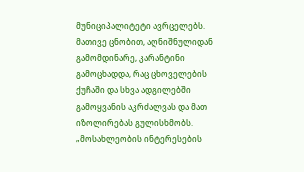მუნიციპალიტეტი ავრცელებს. მათივე ცნობით, აღნიშნულიდან გამომდინარე, კარანტინი გამოცხადდა, რაც ცხოველების ქუჩაში და სხვა ადგილებში გამოყვანის აკრძალვას და მათ იზოლირებას გულისხმობს. „მოსახლეობის ინტერესების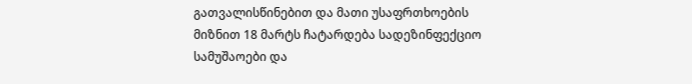გათვალისწინებით და მათი უსაფრთხოების მიზნით 18 მარტს ჩატარდება სადეზინფექციო სამუშაოები და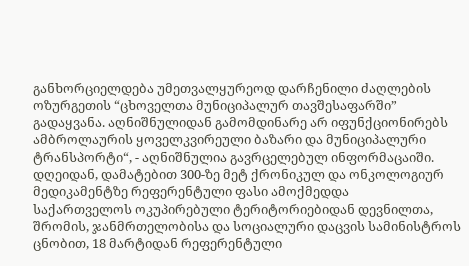განხორციელდება უმეთვალყურეოდ დარჩენილი ძაღლების ოზურგეთის “ცხოველთა მუნიციპალურ თავშესაფარში” გადაყვანა. აღნიშნულიდან გამომდინარე არ იფუნქციონირებს ამბროლაურის ყოველკვირეული ბაზარი და მუნიციპალური ტრანსპორტი“, - აღნიშნულია გავრცელებულ ინფორმაცაიში.
დღეიდან, დამატებით 300-ზე მეტ ქრონიკულ და ონკოლოგიურ მედიკამენტზე რეფერენტული ფასი ამოქმედდა
საქართველოს ოკუპირებული ტერიტორიებიდან დევნილთა, შრომის, ჯანმრთელობისა და სოციალური დაცვის სამინისტროს ცნობით, 18 მარტიდან რეფერენტული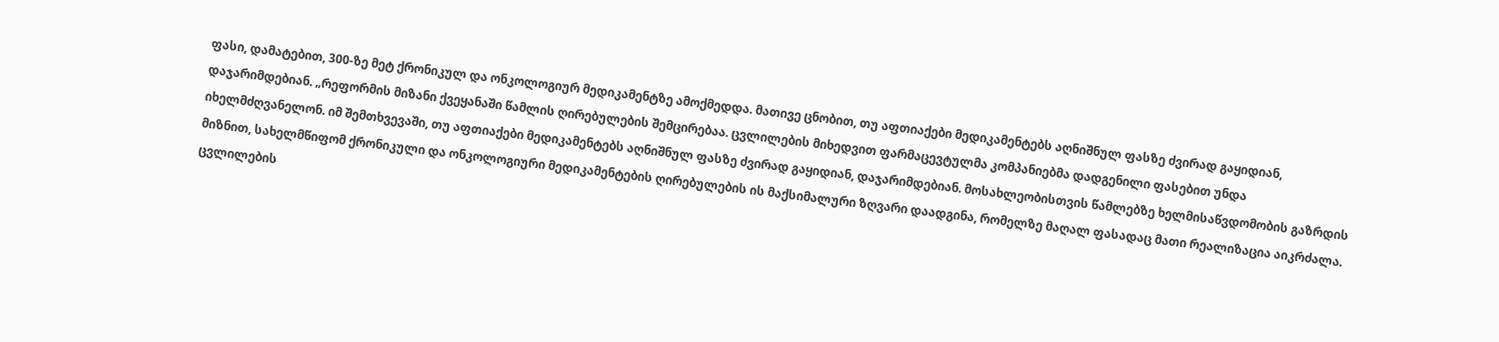ფასი, დამატებით, 300-ზე მეტ ქრონიკულ და ონკოლოგიურ მედიკამენტზე ამოქმედდა. მათივე ცნობით, თუ აფთიაქები მედიკამენტებს აღნიშნულ ფასზე ძვირად გაყიდიან, დაჯარიმდებიან. „რეფორმის მიზანი ქვეყანაში წამლის ღირებულების შემცირებაა. ცვლილების მიხედვით ფარმაცევტულმა კომპანიებმა დადგენილი ფასებით უნდა იხელმძღვანელონ. იმ შემთხვევაში, თუ აფთიაქები მედიკამენტებს აღნიშნულ ფასზე ძვირად გაყიდიან, დაჯარიმდებიან. მოსახლეობისთვის წამლებზე ხელმისაწვდომობის გაზრდის მიზნით, სახელმწიფომ ქრონიკული და ონკოლოგიური მედიკამენტების ღირებულების ის მაქსიმალური ზღვარი დაადგინა, რომელზე მაღალ ფასადაც მათი რეალიზაცია აიკრძალა. ცვლილების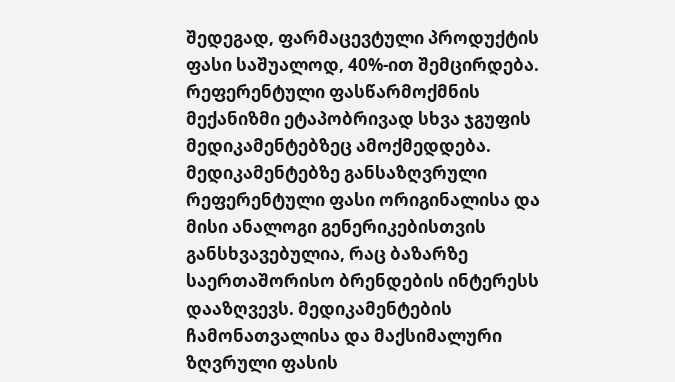შედეგად, ფარმაცევტული პროდუქტის ფასი საშუალოდ, 40%-ით შემცირდება. რეფერენტული ფასწარმოქმნის მექანიზმი ეტაპობრივად სხვა ჯგუფის მედიკამენტებზეც ამოქმედდება. მედიკამენტებზე განსაზღვრული რეფერენტული ფასი ორიგინალისა და მისი ანალოგი გენერიკებისთვის განსხვავებულია, რაც ბაზარზე საერთაშორისო ბრენდების ინტერესს დააზღვევს. მედიკამენტების ჩამონათვალისა და მაქსიმალური ზღვრული ფასის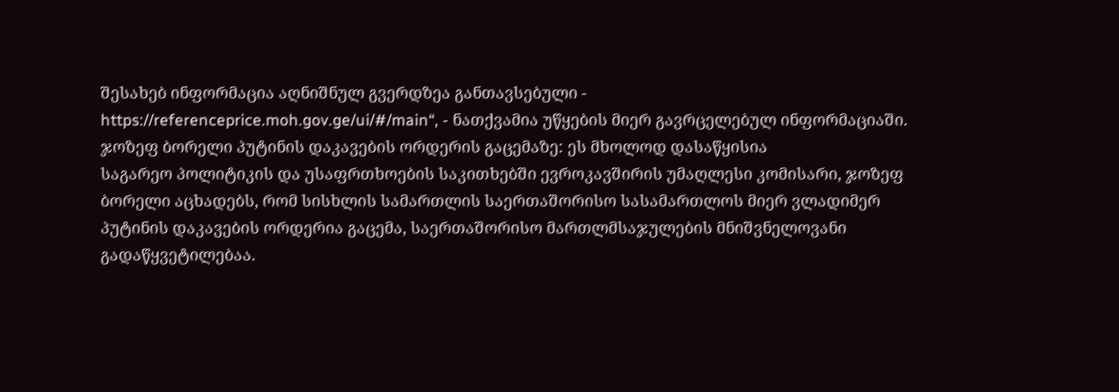შესახებ ინფორმაცია აღნიშნულ გვერდზეა განთავსებული - https://referenceprice.moh.gov.ge/ui/#/main“, - ნათქვამია უწყების მიერ გავრცელებულ ინფორმაციაში.
ჯოზეფ ბორელი პუტინის დაკავების ორდერის გაცემაზე: ეს მხოლოდ დასაწყისია
საგარეო პოლიტიკის და უსაფრთხოების საკითხებში ევროკავშირის უმაღლესი კომისარი, ჯოზეფ ბორელი აცხადებს, რომ სისხლის სამართლის საერთაშორისო სასამართლოს მიერ ვლადიმერ პუტინის დაკავების ორდერია გაცემა, საერთაშორისო მართლმსაჯულების მნიშვნელოვანი გადაწყვეტილებაა.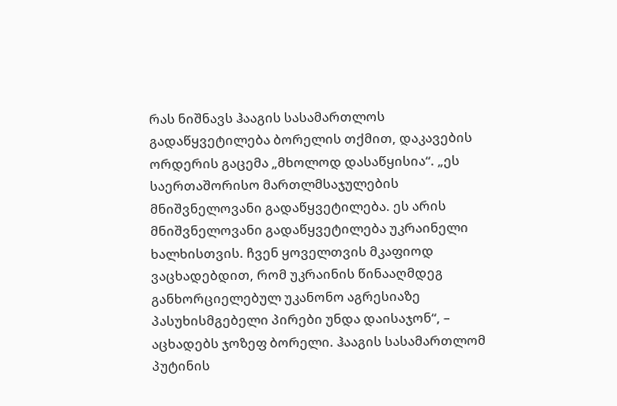რას ნიშნავს ჰააგის სასამართლოს გადაწყვეტილება ბორელის თქმით, დაკავების ორდერის გაცემა „მხოლოდ დასაწყისია“. „ეს საერთაშორისო მართლმსაჯულების მნიშვნელოვანი გადაწყვეტილება. ეს არის მნიშვნელოვანი გადაწყვეტილება უკრაინელი ხალხისთვის. ჩვენ ყოველთვის მკაფიოდ ვაცხადებდით, რომ უკრაინის წინააღმდეგ განხორციელებულ უკანონო აგრესიაზე პასუხისმგებელი პირები უნდა დაისაჯონ“, – აცხადებს ჯოზეფ ბორელი. ჰააგის სასამართლომ პუტინის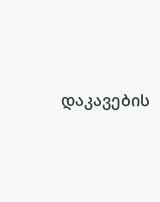დაკავების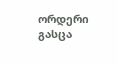ორდერი გასცა